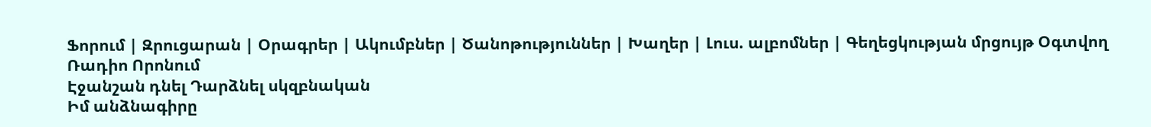Ֆորում | Զրուցարան | Օրագրեր | Ակումբներ | Ծանոթություններ | Խաղեր | Լուս. ալբոմներ | Գեղեցկության մրցույթ Օգտվող Ռադիո Որոնում
Էջանշան դնել Դարձնել սկզբնական
Իմ անձնագիրը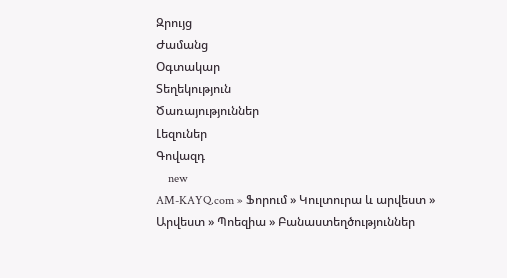Զրույց
Ժամանց
Օգտակար
Տեղեկություն
Ծառայություններ
Լեզուներ
Գովազդ
    new
AM-KAYQ.com » Ֆորում » Կուլտուրա և արվեստ » Արվեստ » Պոեզիա » Բանաստեղծություններ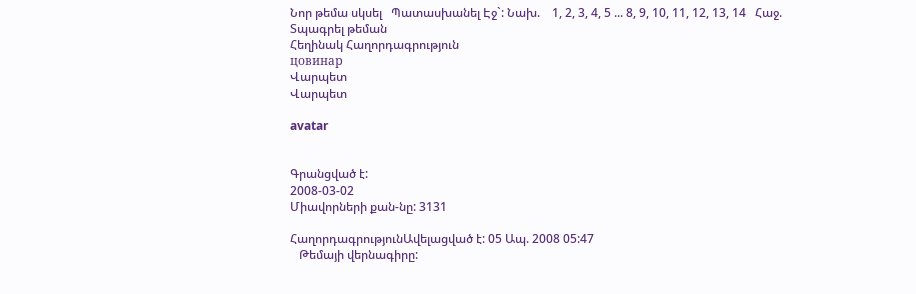Նոր թեմա սկսել   Պատասխանել Էջ`: Նախ.    1, 2, 3, 4, 5 ... 8, 9, 10, 11, 12, 13, 14   Հաջ.
Տպագրել թեման
Հեղինակ Հաղորդագրություն
цовинар
Վարպետ
Վարպետ

avatar


Գրանցված է:
2008-03-02
Միավորների քան-նը: 3131

ՀաղորդագրությունԱվելացված է: 05 Ապ. 2008 05:47
   Թեմայի վերնագիրը: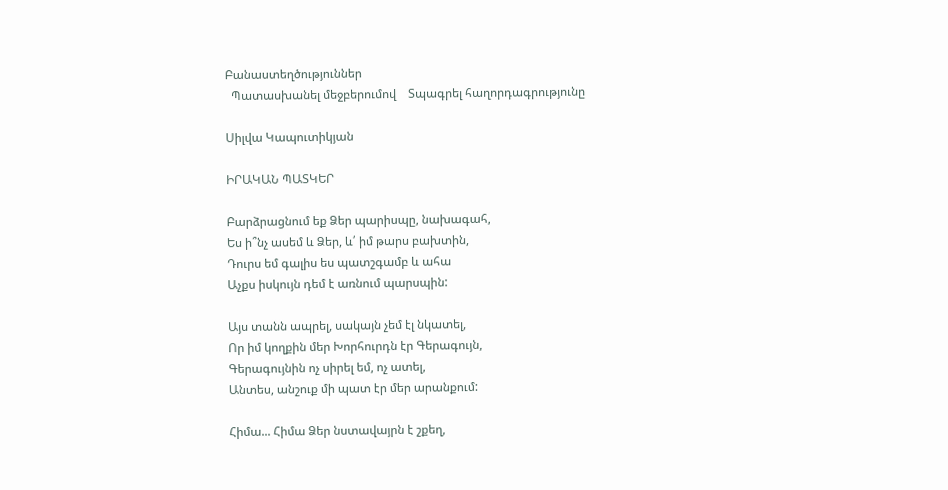Բանաստեղծություններ
  Պատասխանել մեջբերումով    Տպագրել հաղորդագրությունը

Սիլվա Կապուտիկյան

ԻՐԱԿԱՆ ՊԱՏԿԵՐ

Բարձրացնում եք Ձեր պարիսպը, նախագահ,
Ես ի՞նչ ասեմ և Ձեր, և՛ իմ թարս բախտին,
Դուրս եմ գալիս ես պատշգամբ և ահա
Աչքս իսկույն դեմ է առնում պարսպին:

Այս տանն ապրել, սակայն չեմ էլ նկատել,
Որ իմ կողքին մեր Խորհուրդն էր Գերագույն,
Գերագույնին ոչ սիրել եմ, ոչ ատել,
Անտես, անշուք մի պատ էր մեր արանքում:

Հիմա... Հիմա Ձեր նստավայրն է շքեղ,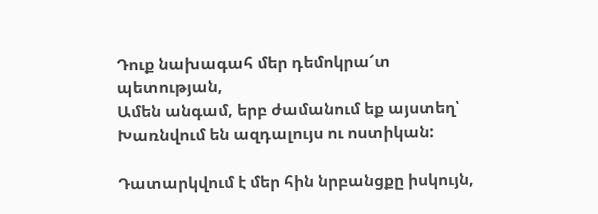Դուք նախագահ մեր դեմոկրա՜տ պետության,
Ամեն անգամ, երբ ժամանում եք այստեղ՝
Խառնվում են ազդալույս ու ոստիկան:

Դատարկվում է մեր հին նրբանցքը իսկույն,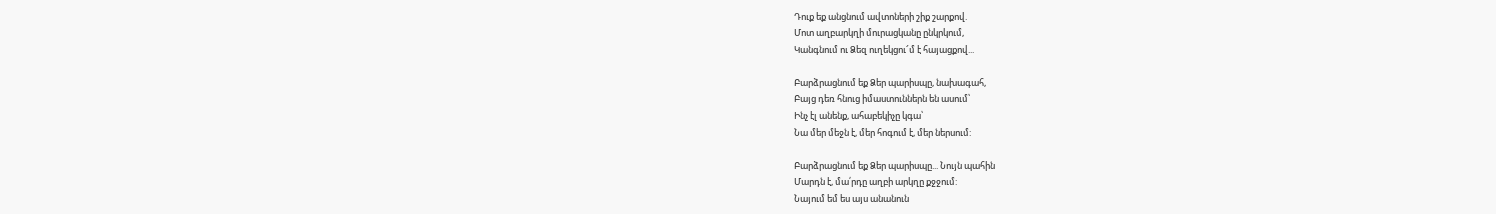Դուք եք անցնում ավտոների շիք շարքով.
Մոտ աղբարկղի մուրացկանը ընկրկում,
Կանգնում ու Ձեզ ուղեկցու՜մ է հայացքով...

Բարձրացնում եք Ձեր պարիսպը, նախագահ,
Բայց դեռ հնուց իմաստուններն են ասում՝
Ինչ էլ անենք, ահաբեկիչը կգա՝
Նա մեր մեջն է, մեր հոգում է, մեր ներսում:

Բարձրացնում եք Ձեր պարիսպը... Նույն պահին
Մարդն է, մա՛րդը աղբի արկղը քջջում:
Նայում եմ ես այս անանուն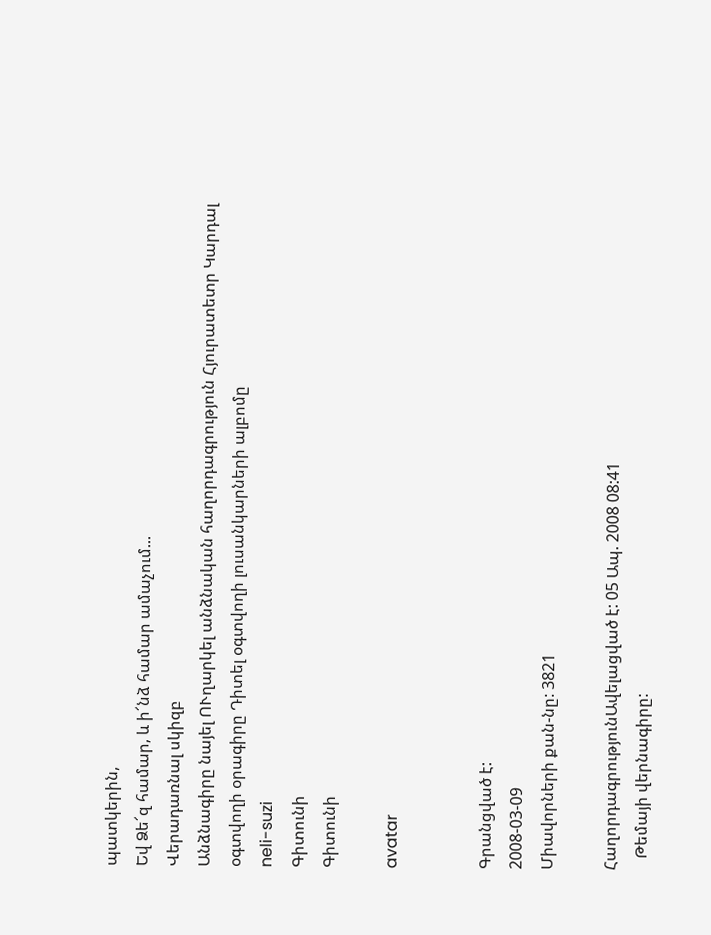պատկերին,
Եվ Ձե՜զ համար, և ի՜նձ համար ամաչում...
Վերադառնալ սկիզբ
Անձնագիրը նայել ՈՒղարկել անձնական հաղորդագրություն Հյուրատետր Կարդալ օգտվողի օրագիրը Դիտել օգտվողի լուսանկարների ալբոմը
neli-suzi
Գիտունի
Գիտունի

avatar


Գրանցված է:
2008-03-09
Միավորների քան-նը: 3821

ՀաղորդագրությունԱվելացված է: 05 Ապ. 2008 08:41
   Թեմայի վերնագիրը: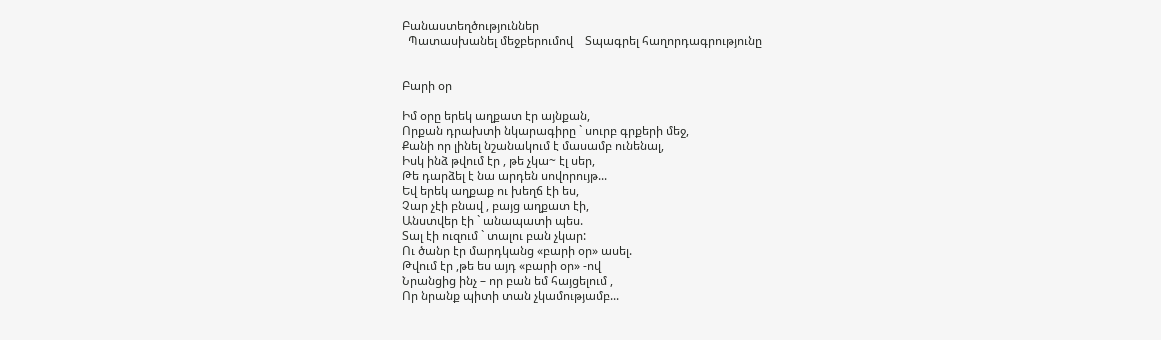Բանաստեղծություններ
  Պատասխանել մեջբերումով    Տպագրել հաղորդագրությունը


Բարի օր

Իմ օրը երեկ աղքատ էր այնքան,
Որքան դրախտի նկարագիրը ` սուրբ գրքերի մեջ,
Քանի որ լինել նշանակում է մասամբ ունենալ,
Իսկ ինձ թվում էր , թե չկա~ էլ սեր,
Թե դարձել է նա արդեն սովորույթ...
Եվ երեկ աղքաք ու խեղճ էի ես,
Չար չէի բնավ , բայց աղքատ էի,
Անստվեր էի ` անապատի պես.
Տալ էի ուզում ` տալու բան չկար:
Ու ծանր էր մարդկանց «բարի օր» ասել.
Թվում էր ,թե ես այդ «բարի օր» -ով
Նրանցից ինչ – որ բան եմ հայցելում ,
Որ նրանք պիտի տան չկամությամբ...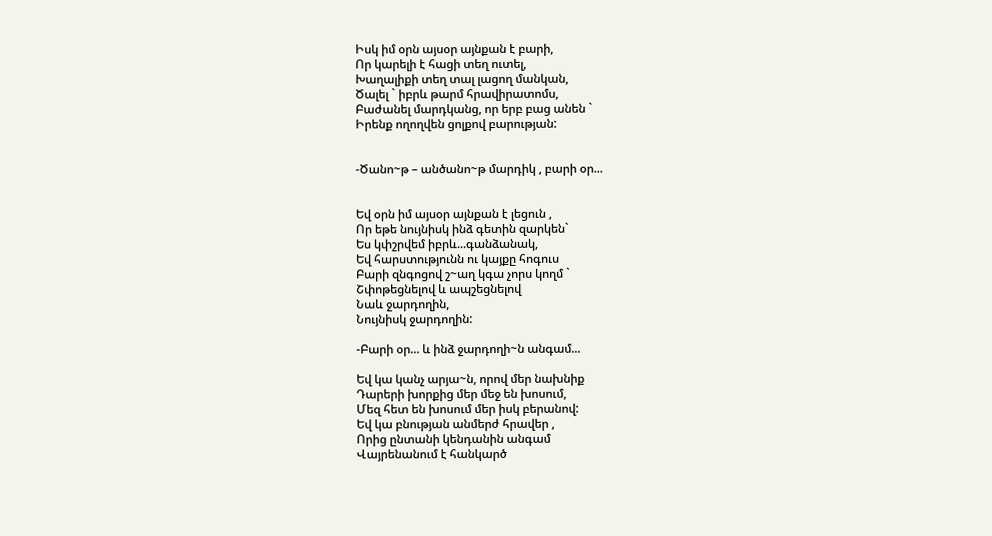Իսկ իմ օրն այսօր այնքան է բարի,
Որ կարելի է հացի տեղ ուտել,
Խաղալիքի տեղ տալ լացող մանկան,
Ծալել ` իբրև թարմ հրավիրատոմս,
Բաժանել մարդկանց, որ երբ բաց անեն `
Իրենք ողողվեն ցոլքով բարության:


-Ծանո~թ – անծանո~թ մարդիկ , բարի օր...


Եվ օրն իմ այսօր այնքան է լեցուն ,
Որ եթե նույնիսկ ինձ գետին զարկեն`
Ես կփշրվեմ իբրև...գանձանակ,
Եվ հարստությունն ու կայքը հոգուս
Բարի զնգոցով շ~աղ կգա չորս կողմ `
Շփոթեցնելով և ապշեցնելով
Նաև ջարդողին,
Նույնիսկ ջարդողին:

-Բարի օր... և ինձ ջարդողի~ն անգամ...

Եվ կա կանչ արյա~ն, որով մեր նախնիք
Դարերի խորքից մեր մեջ են խոսում,
Մեզ հետ են խոսում մեր իսկ բերանով:
Եվ կա բնության անմերժ հրավեր ,
Որից ընտանի կենդանին անգամ
Վայրենանում է հանկարծ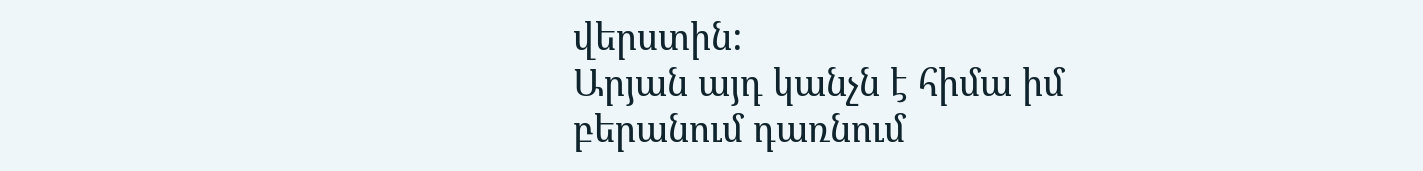վերստին:
Արյան այդ կանչն է հիմա իմ բերանում դառնում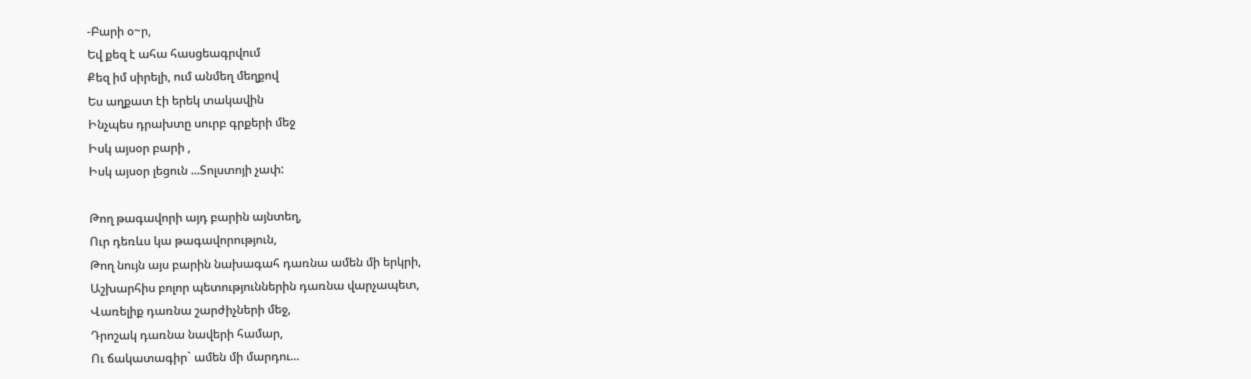-Բարի օ~ր,
Եվ քեզ է ահա հասցեագրվում
Քեզ իմ սիրելի, ում անմեղ մեղքով
Ես աղքատ էի երեկ տակավին
Ինչպես դրախտը սուրբ գրքերի մեջ
Իսկ այսօր բարի ,
Իսկ այսօր լեցուն ...Տոլստոյի չափ:

Թող թագավորի այդ բարին այնտեղ,
Ուր դեռևս կա թագավորություն,
Թող նույն այս բարին նախագահ դառնա ամեն մի երկրի,
Աշխարհիս բոլոր պետություններին դառնա վարչապետ,
Վառելիք դառնա շարժիչների մեջ,
Դրոշակ դառնա նավերի համար,
Ու ճակատագիր` ամեն մի մարդու...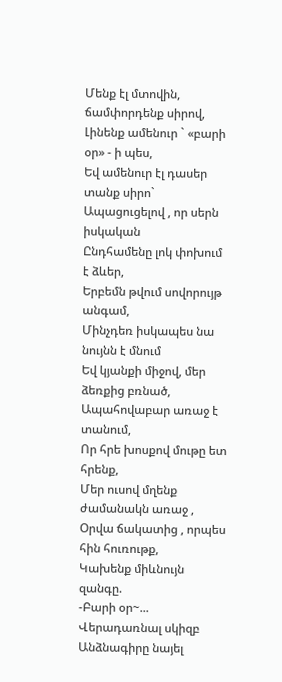Մենք էլ մտովին, ճամփորդենք սիրով,
Լինենք ամենուր ` «բարի օր» - ի պես,
Եվ ամենուր էլ դասեր տանք սիրո`
Ապացուցելով , որ սերն իսկական
Ընդհամենը լոկ փոխում է ձևեր,
Երբեմն թվում սովորույթ անգամ,
Մինչդեռ իսկապես նա նույնն է մնում
Եվ կյանքի միջով, մեր ձեռքից բռնած,
Ապահովաբար առաջ է տանում,
Որ հրե խոսքով մութը ետ հրենք,
Մեր ուսով մղենք ժամանակն առաջ ,
Օրվա ճակատից , որպես հին հուռութք,
Կախենք միևնույն զանգը.
-Բարի օր~...
Վերադառնալ սկիզբ
Անձնագիրը նայել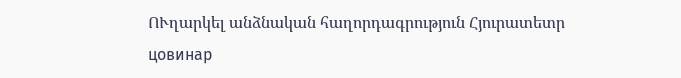ՈՒղարկել անձնական հաղորդագրություն Հյուրատետր
цовинар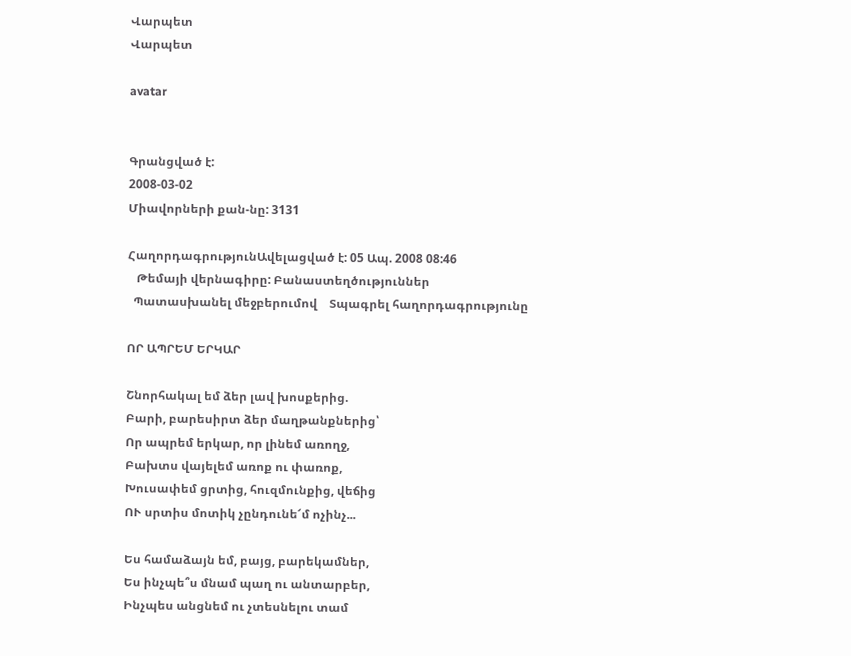Վարպետ
Վարպետ

avatar


Գրանցված է:
2008-03-02
Միավորների քան-նը: 3131

ՀաղորդագրությունԱվելացված է: 05 Ապ. 2008 08:46
   Թեմայի վերնագիրը: Բանաստեղծություններ
  Պատասխանել մեջբերումով    Տպագրել հաղորդագրությունը

ՈՐ ԱՊՐԵՄ ԵՐԿԱՐ

Շնորհակալ եմ ձեր լավ խոսքերից.
Բարի, բարեսիրտ ձեր մաղթանքներից՝
Որ ապրեմ երկար, որ լինեմ առողջ,
Բախտս վայելեմ առոք ու փառոք,
Խուսափեմ ցրտից, հուզմունքից, վեճից
ՈՒ սրտիս մոտիկ չընդունե՜մ ոչինչ...

Ես համաձայն եմ, բայց, բարեկամներ,
Ես ինչպե՞ս մնամ պաղ ու անտարբեր,
Ինչպես անցնեմ ու չտեսնելու տամ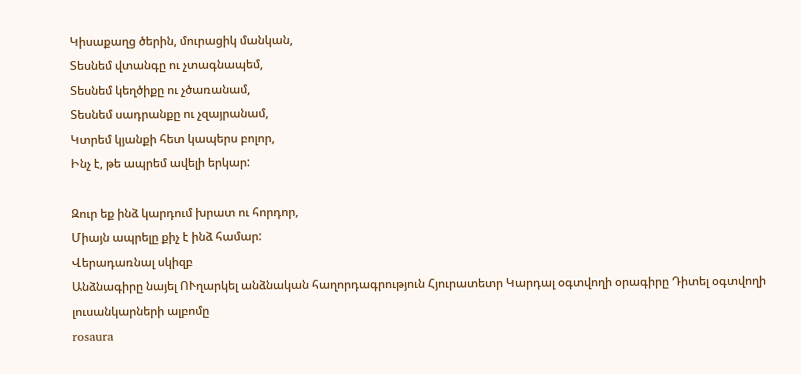Կիսաքաղց ծերին, մուրացիկ մանկան,
Տեսնեմ վտանգը ու չտագնապեմ,
Տեսնեմ կեղծիքը ու չծառանամ,
Տեսնեմ սադրանքը ու չզայրանամ,
Կտրեմ կյանքի հետ կապերս բոլոր,
Ինչ է, թե ապրեմ ավելի երկար:

Զուր եք ինձ կարդում խրատ ու հորդոր,
Միայն ապրելը քիչ է ինձ համար:
Վերադառնալ սկիզբ
Անձնագիրը նայել ՈՒղարկել անձնական հաղորդագրություն Հյուրատետր Կարդալ օգտվողի օրագիրը Դիտել օգտվողի լուսանկարների ալբոմը
rosaura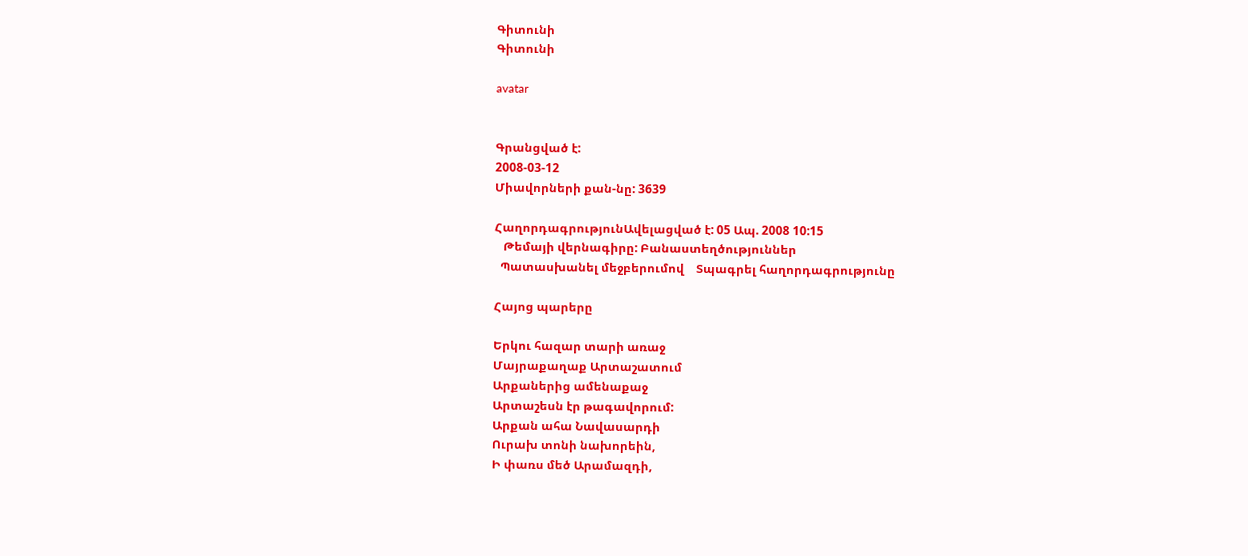Գիտունի
Գիտունի

avatar


Գրանցված է:
2008-03-12
Միավորների քան-նը: 3639

ՀաղորդագրությունԱվելացված է: 05 Ապ. 2008 10:15
   Թեմայի վերնագիրը: Բանաստեղծություններ
  Պատասխանել մեջբերումով    Տպագրել հաղորդագրությունը

Հայոց պարերը

Երկու հազար տարի առաջ
Մայրաքաղաք Արտաշատում
Արքաներից ամենաքաջ
Արտաշեսն էր թագավորում:
Արքան ահա Նավասարդի
Ուրախ տոնի նախորեին,
Ի փառս մեծ Արամազդի,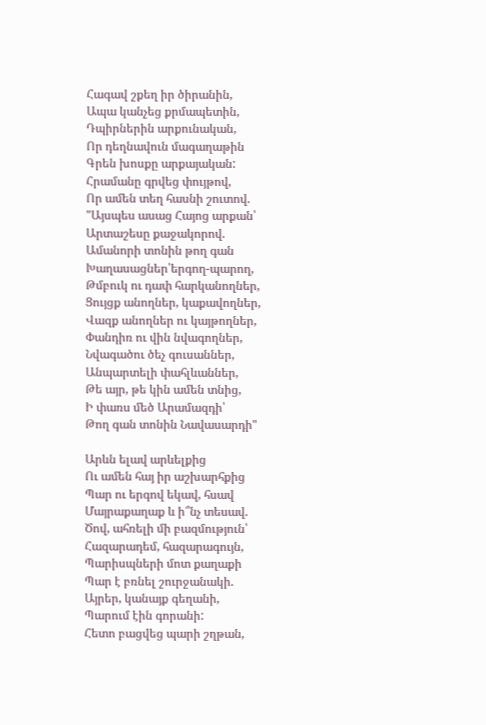Հագավ շքեղ իր ծիրանին,
Ապա կանչեց քրմապետին,
Դպիրներին արքունական,
Որ դեղնավուն մագաղաթին
Գրեն խոսքը արքայական:
Հրամանը գրվեց փույթով,
Որ ամեն տեղ հասնի շուտով.
"Այսպես ասաց Հայոց արքան՝
Արտաշեսը քաջակորով.
Ամանորի տոնին թող գան
Խաղասացներ՝երգող-պարող,
Թմբուկ ու դափ հարկանողներ,
Ցույցք անողներ, կաքավողներ,
Վազք անողներ ու կայթողներ,
Փանդիռ ու վին նվագողներ,
Նվագածու ծեչ գուսաններ,
Անպարտելի փահլևաններ,
Թե այր, թե կին ամեն տնից,
Ի փառս մեծ Արամազդի՝
Թող գան տոնին Նավասարդի"

Արևն ելավ արևելքից
Ու ամեն հայ իր աշխարհքից
Պար ու երգով եկավ, հսավ
Մայրաքաղաք և ի՞նչ տեսավ.
Ծով, ահռելի մի բազմություն՝
Հազարադեմ, հազարագույն,
Պարիսպների մոտ քաղաքի
Պար է բռնել շուրջանակի.
Այրեր, կանայք գեղանի,
Պարում էին գորանի:
Հետո բացվեց պարի շղթան,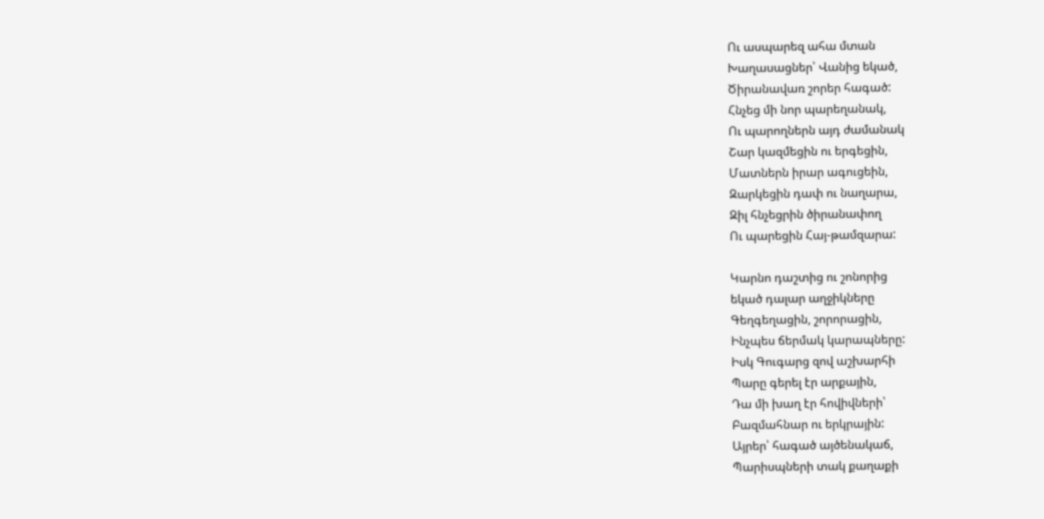Ու ասպարեզ ահա մտան
Խաղասացներ՝ Վանից եկած,
Ծիրանավառ շորեր հագած:
Հնչեց մի նոր պարեղանակ,
Ու պարողներն այդ ժամանակ
Շար կազմեցին ու երգեցին,
Մատներն իրար ագուցեին,
Զարկեցին դափ ու նաղարա,
Զիլ հնչեցրին ծիրանափող
Ու պարեցին Հայ-թամզարա:

Կարնո դաշտից ու շոնորից
եկած դալար աղջիկները
Գեղգեղացին, շորորացին,
Ինչպես ճերմակ կարապները:
Իսկ Գուգարց զով աշխարհի
Պարը գերել էր արքային,
Դա մի խաղ էր հովիվների՝
Բազմահնար ու երկրային:
Այրեր՝ հագած այծենակաճ,
Պարիսպների տակ քաղաքի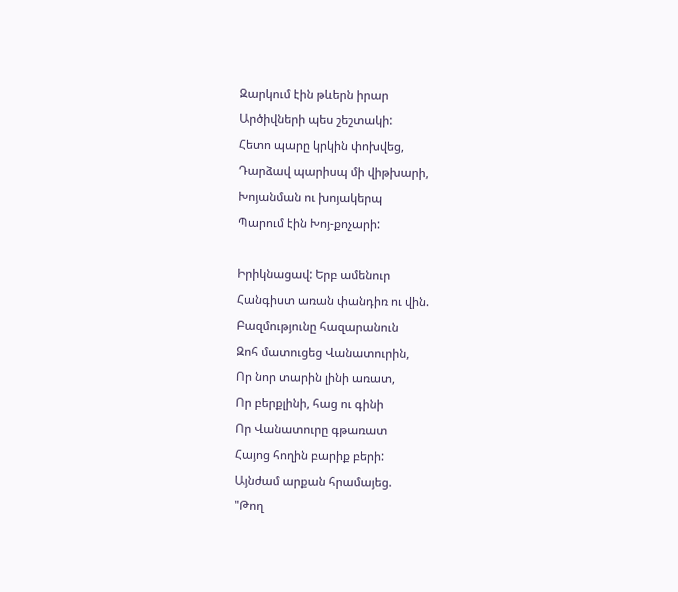Զարկում էին թևերն իրար
Արծիվների պես շեշտակի:
Հետո պարը կրկին փոխվեց,
Դարձավ պարիսպ մի վիթխարի,
Խոյանման ու խոյակերպ
Պարում էին Խոյ-քոչարի:

Իրիկնացավ: Երբ ամենուր
Հանգիստ առան փանդիռ ու վին.
Բազմությունը հազարանուն
Զոհ մատուցեց Վանատուրին,
Որ նոր տարին լինի առատ,
Որ բերքլինի, հաց ու գինի
Որ Վանատուրը գթառատ
Հայոց հողին բարիք բերի:
Այնժամ արքան հրամայեց.
"Թող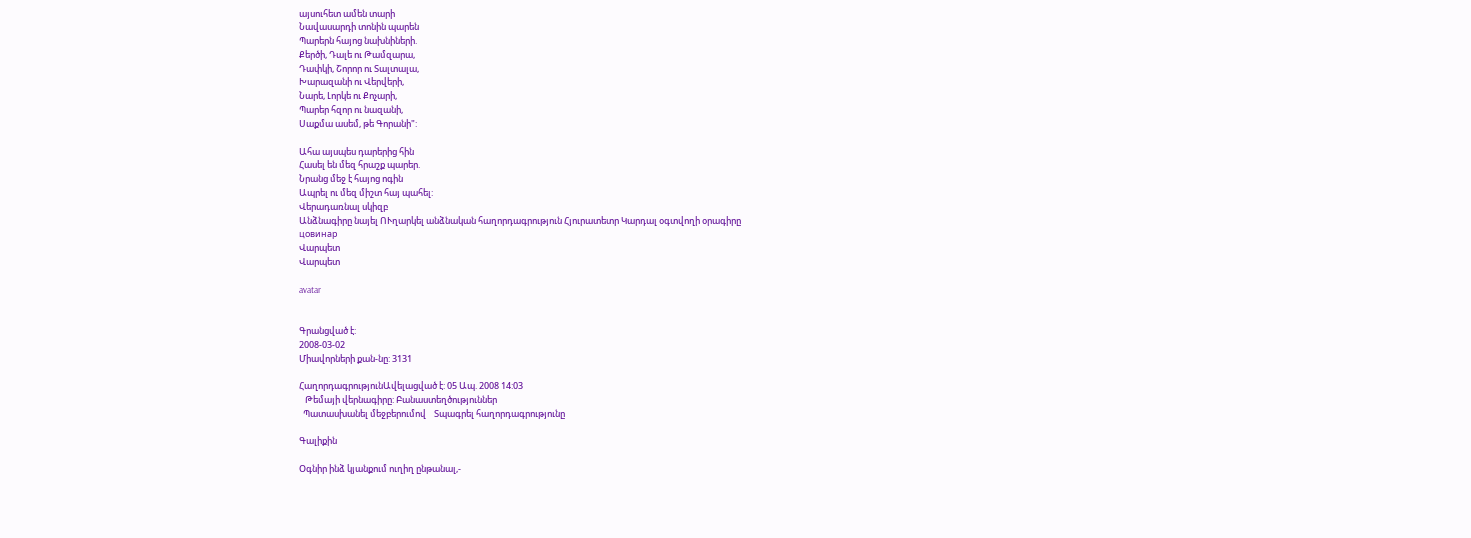այսուհետ ամեն տարի
Նավասարդի տոնին պարեն
Պարերն հայոց նախնիների.
Քերծի, Դալե ու Թամզարա,
Դափկի, Շորոր ու Տալտալա,
Խարազանի ու Վերվերի,
Նարե, Լորկե ու Քոչարի,
Պարեր հզոր ու նազանի,
Սաքմա ասեմ, թե Գորանի":

Ահա այսպես դարերից հին
Հասել են մեզ հրաշք պարեր.
Նրանց մեջ է հայոց ոգին
Ապրել ու մեզ միշտ հայ պահել:
Վերադառնալ սկիզբ
Անձնագիրը նայել ՈՒղարկել անձնական հաղորդագրություն Հյուրատետր Կարդալ օգտվողի օրագիրը
цовинар
Վարպետ
Վարպետ

avatar


Գրանցված է:
2008-03-02
Միավորների քան-նը: 3131

ՀաղորդագրությունԱվելացված է: 05 Ապ. 2008 14:03
   Թեմայի վերնագիրը: Բանաստեղծություններ
  Պատասխանել մեջբերումով    Տպագրել հաղորդագրությունը

Գալիքին

Օգնիր ինձ կյանքում ուղիղ ընթանալ,-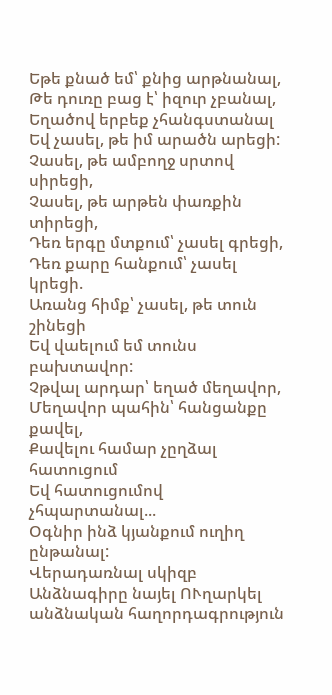Եթե քնած եմ՝ քնից արթնանալ,
Թե դուռը բաց է՝ իզուր չբանալ,
Եղածով երբեք չհանգստանալ
Եվ չասել, թե իմ արածն արեցի:
Չասել, թե ամբողջ սրտով սիրեցի,
Չասել, թե արթեն փառքին տիրեցի,
Դեռ երգը մտքում՝ չասել գրեցի,
Դեռ քարը հանքում՝ չասել կրեցի.
Առանց հիմք՝ չասել, թե տուն շինեցի
Եվ վաելում եմ տունս բախտավոր:
Չթվալ արդար՝ եղած մեղավոր,
Մեղավոր պահին՝ հանցանքը քավել,
Քավելու համար չըղձալ հատուցում
Եվ հատուցումով չհպարտանալ...
Օգնիր ինձ կյանքում ուղիղ ընթանալ:
Վերադառնալ սկիզբ
Անձնագիրը նայել ՈՒղարկել անձնական հաղորդագրություն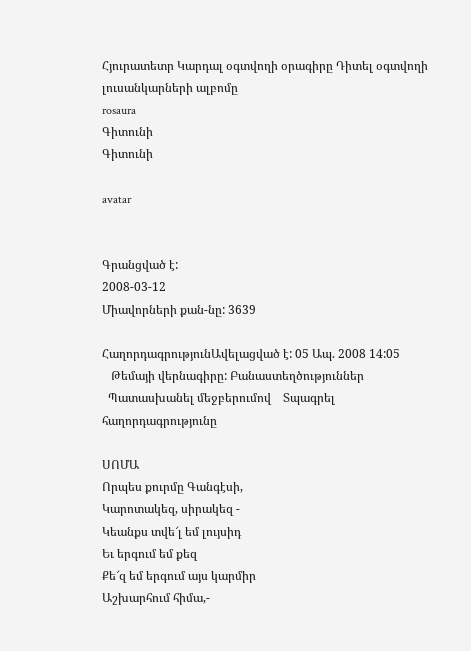Հյուրատետր Կարդալ օգտվողի օրագիրը Դիտել օգտվողի լուսանկարների ալբոմը
rosaura
Գիտունի
Գիտունի

avatar


Գրանցված է:
2008-03-12
Միավորների քան-նը: 3639

ՀաղորդագրությունԱվելացված է: 05 Ապ. 2008 14:05
   Թեմայի վերնագիրը: Բանաստեղծություններ
  Պատասխանել մեջբերումով    Տպագրել հաղորդագրությունը

ՍՈՄԱ
Որպես քուրմը Գանգէսի,
Կարոտակեզ, սիրակեզ -
Կեանքս տվե՜լ եմ լույսիդ
Եւ երգում եմ քեզ
Քե՜զ եմ երգում այս կարմիր
Աշխարհում հիմա,-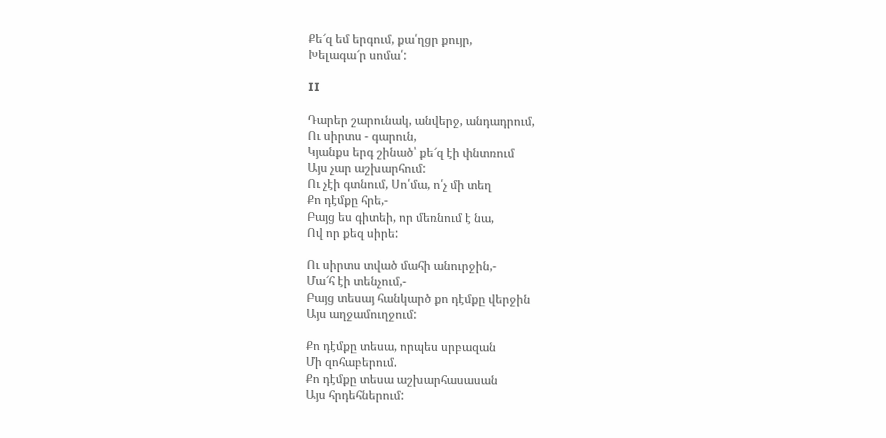Քե՜զ եմ երգում, քա՛ղցր քույր,
Խելագա՜ր սոմա՛:

II

Դարեր շարունակ, անվերջ, անդադրում,
Ու սիրտս - գարուն,
Կյանքս երգ շինած՝ քե՜զ էի փնտռում
Այս չար աշխարհում:
Ու չէի գտնում, Սո՛մա, ո՛չ մի տեղ
Քո դէմքը հրե,-
Բայց ես գիտեի, որ մեռնում է նա,
Ով որ քեզ սիրե:

Ու սիրտս տված մահի անուրջին,-
Մա՜հ էի տենչում,-
Բայց տեսայ հանկարծ քո դէմքը վերջին
Այս աղջամուղջում:

Քո դէմքը տեսա, որպես սրբազան
Մի զոհաբերում.
Քո դէմքը տեսա աշխարհասասան
Այս հրդեհներում: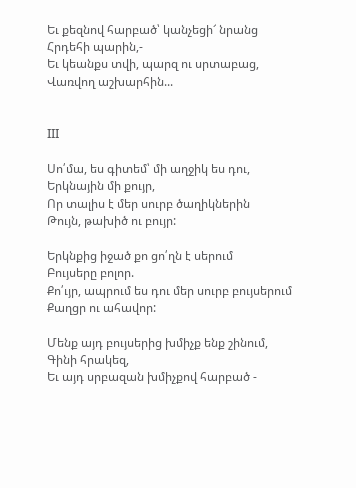Եւ քեզնով հարբած՝ կանչեցի՜ նրանց
Հրդեհի պարին,-
Եւ կեանքս տվի, պարզ ու սրտաբաց,
Վառվող աշխարհին...


III

Սո՛մա, ես գիտեմ՝ մի աղջիկ ես դու,
Երկնային մի քույր,
Որ տալիս է մեր սուրբ ծաղիկներին
Թույն, թախիծ ու բույր:

Երկնքից իջած քո ցո՛ղն է սերում
Բույսերը բոլոր.
Քո՛ւյր, ապրում ես դու մեր սուրբ բույսերում
Քաղցր ու ահավոր:

Մենք այդ բույսերից խմիչք ենք շինում,
Գինի հրակեզ,
Եւ այդ սրբազան խմիչքով հարբած -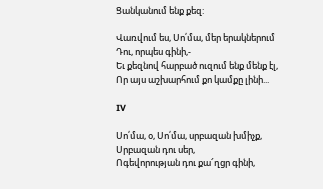Ցանկանում ենք քեզ:

Վառվում ես, Սո՛մա, մեր երակներում
Դու, որպես գինի,-
Եւ քեզնով հարբած ուզում ենք մենք էլ,
Որ այս աշխարհում քո կամքը լինի...

IV

Սո՛մա, օ, Սո՛մա, սրբազան խմիչք,
Սրբազան դու սեր,
Ոգեվորության դու քա՜ղցր գինի,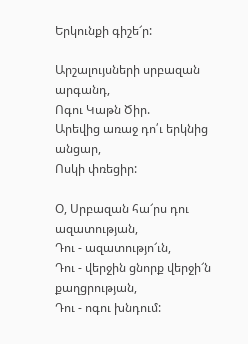Երկունքի գիշե՜ր:

Արշալույսների սրբազան արգանդ,
Ոգու Կաթն Ծիր.
Արեվից առաջ դո՛ւ երկնից անցար,
Ոսկի փռեցիր:

Օ, Սրբազան հա՜րս դու ազատության,
Դու - ազատությո՜ւն,
Դու - վերջին ցնորք վերջի՜ն քաղցրության,
Դու - ոգու խնդում: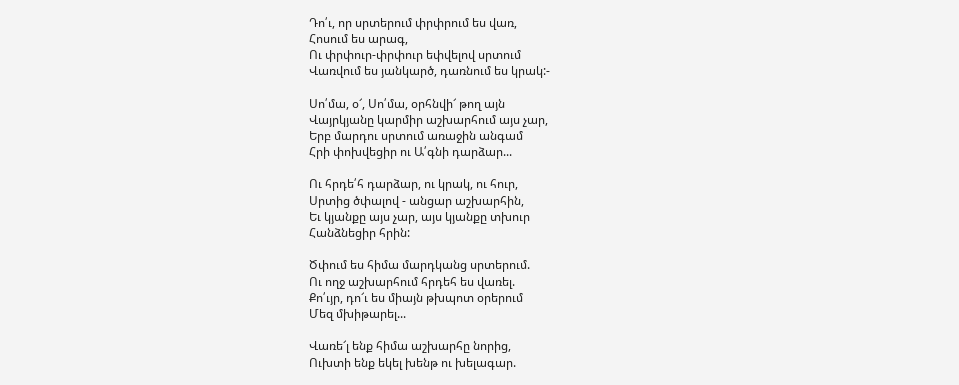Դո՛ւ, որ սրտերում փրփրում ես վառ,
Հոսում ես արագ,
Ու փրփուր-փրփուր եփվելով սրտում
Վառվում ես յանկարծ, դառնում ես կրակ:-

Սո՛մա, օ՜, Սո՛մա, օրհնվի՜ թող այն
Վայրկյանը կարմիր աշխարհում այս չար,
Երբ մարդու սրտում առաջին անգամ
Հրի փոխվեցիր ու Ա՛գնի դարձար...

Ու հրդե՛հ դարձար, ու կրակ, ու հուր,
Սրտից ծփալով - անցար աշխարհին,
Եւ կյանքը այս չար, այս կյանքը տխուր
Հանձնեցիր հրին:

Ծփում ես հիմա մարդկանց սրտերում.
Ու ողջ աշխարհում հրդեհ ես վառել.
Քո՛ւյր, դո՜ւ ես միայն թխպոտ օրերում
Մեզ մխիթարել...

Վառե՜լ ենք հիմա աշխարհը նորից,
Ուխտի ենք եկել խենթ ու խելագար.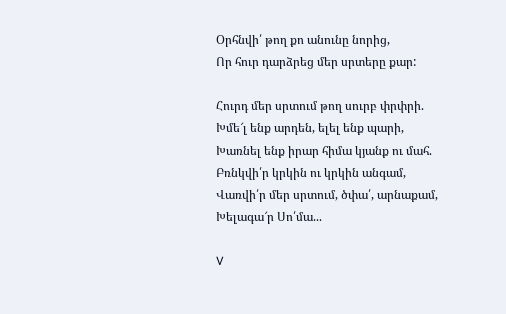Օրհնվի՛ թող քո անունը նորից,
Որ հուր դարձրեց մեր սրտերը քար:

Հուրդ մեր սրտում թող սուրբ փրփրի.
Խմե՜լ ենք արդեն, ելել ենք պարի,
Խառնել ենք իրար հիմա կյանք ու մահ.
Բռնկվի՛ր կրկին ու կրկին անգամ,
Վառվի՛ր մեր սրտում, ծփա՛, արնաքամ,
Խելագա՜ր Սո՛մա...

V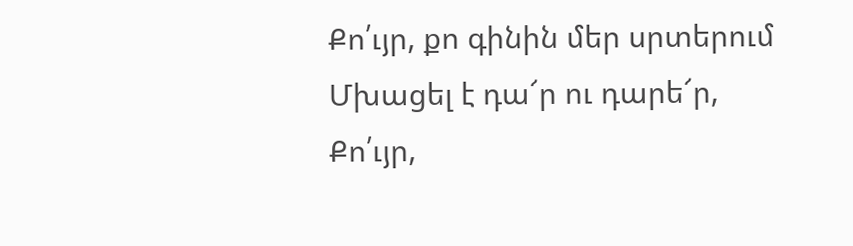Քո՛ւյր, քո գինին մեր սրտերում
Մխացել է դա՜ր ու դարե՜ր,
Քո՛ւյր,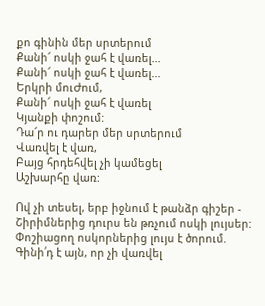քո գինին մեր սրտերում
Քանի՜ ոսկի ջահ է վառել...
Քանի՜ ոսկի ջահ է վառել...
Երկրի մուԺում,
Քանի՜ ոսկի ջահ է վառել
Կյանքի փոշում:
Դա՜ր ու դարեր մեր սրտերում
Վառվել է վառ,
Բայց հրդեհվել չի կամեցել
Աշխարհը վառ:

Ով չի տեսել, երբ իջնում է թանձր գիշեր -
Շիրիմներից դուրս են թռչում ոսկի լույսեր:
Փոշիացող ոսկորներից լույս է ծորում.
Գինի՛դ է այն, որ չի վառվել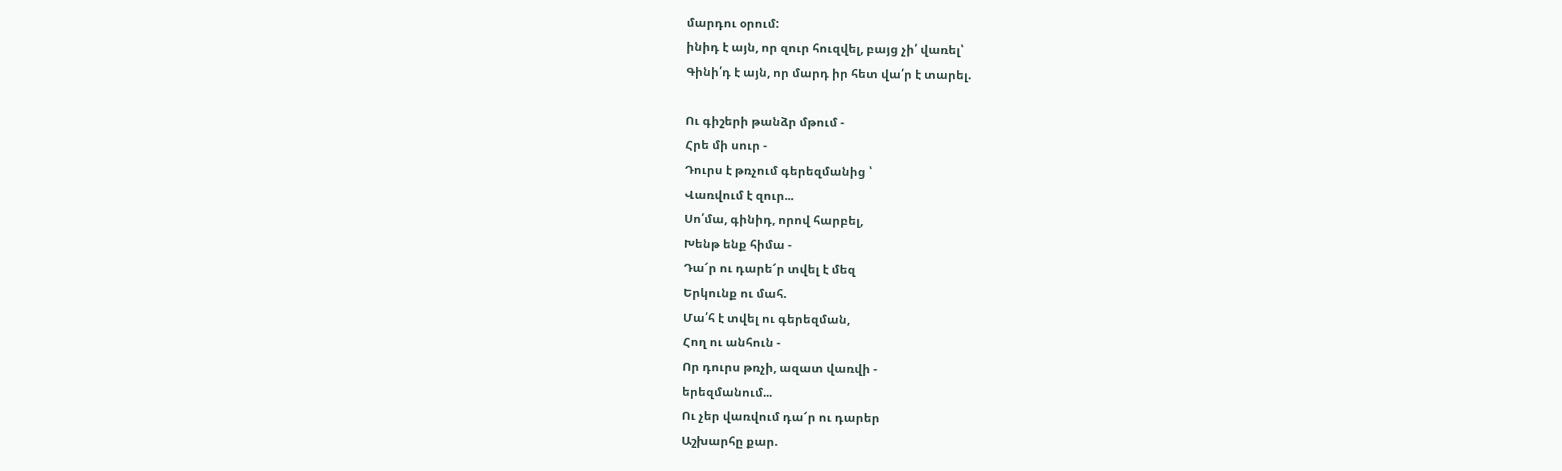մարդու օրում:
ինիդ է այն, որ զուր հուզվել, բայց չի՛ վառել՝
Գինի՛դ է այն, որ մարդ իր հետ վա՛ր է տարել.

Ու գիշերի թանձր մթում -
Հրե մի սուր -
Դուրս է թռչում գերեզմանից ՝
Վառվում է զուր...
Սո՛մա, գինիդ, որով հարբել,
Խենթ ենք հիմա -
Դա՜ր ու դարե՜ր տվել է մեզ
Երկունք ու մահ.
Մա՛հ է տվել ու գերեզման,
Հող ու անհուն -
Որ դուրս թռչի, ազատ վառվի -
երեզմանում...
Ու չեր վառվում դա՜ր ու դարեր
Աշխարհը քար.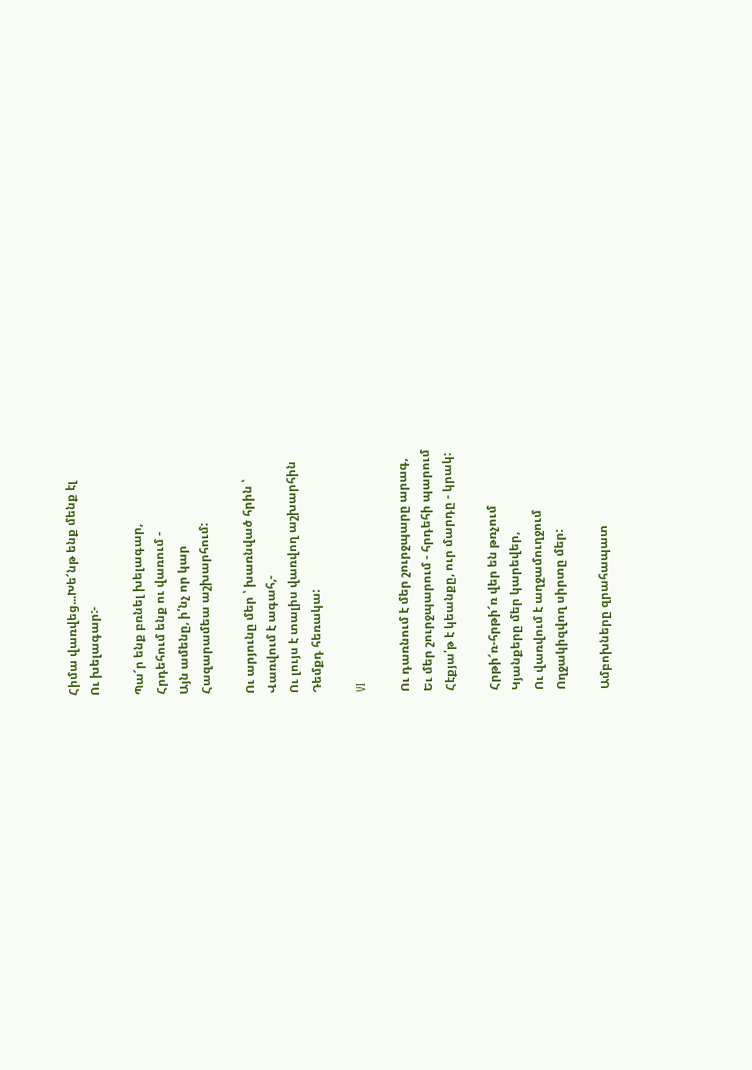Հիմա վառվեց...Խե՜նթ ենք մենք էլ
Ու խելագար:-

Պա՜ր ենք բռնել խելագար,
Հրդեհում ենք ու վառում -
Այն ամենը, ի՛նչ որ կար
Հազարամեա աշխարհում:

Ու արյունը մեր ՝ խառնված հրին ՝
Վառվում է ագահ,-
Ու լույս է տալիս վառվող աշխարհին
Դեմքդ հեռակա:

VI

Ու դառնում է մեր շուրջպարը արագ,
Եւ մեր շուրջպարում - հրդեհի պարում
Հէքյա՛թ է կեանքը, ուր մարդը - կրակ:

Հրթի՜ռ-հրթի՜ռ վեր են թռչում
Կյանքերը մեր կարեվեր,
Ու վառվում է աղջամուղջում
Ողջակիզվող սիրտը մեր:

Ամբոխները զրահապատ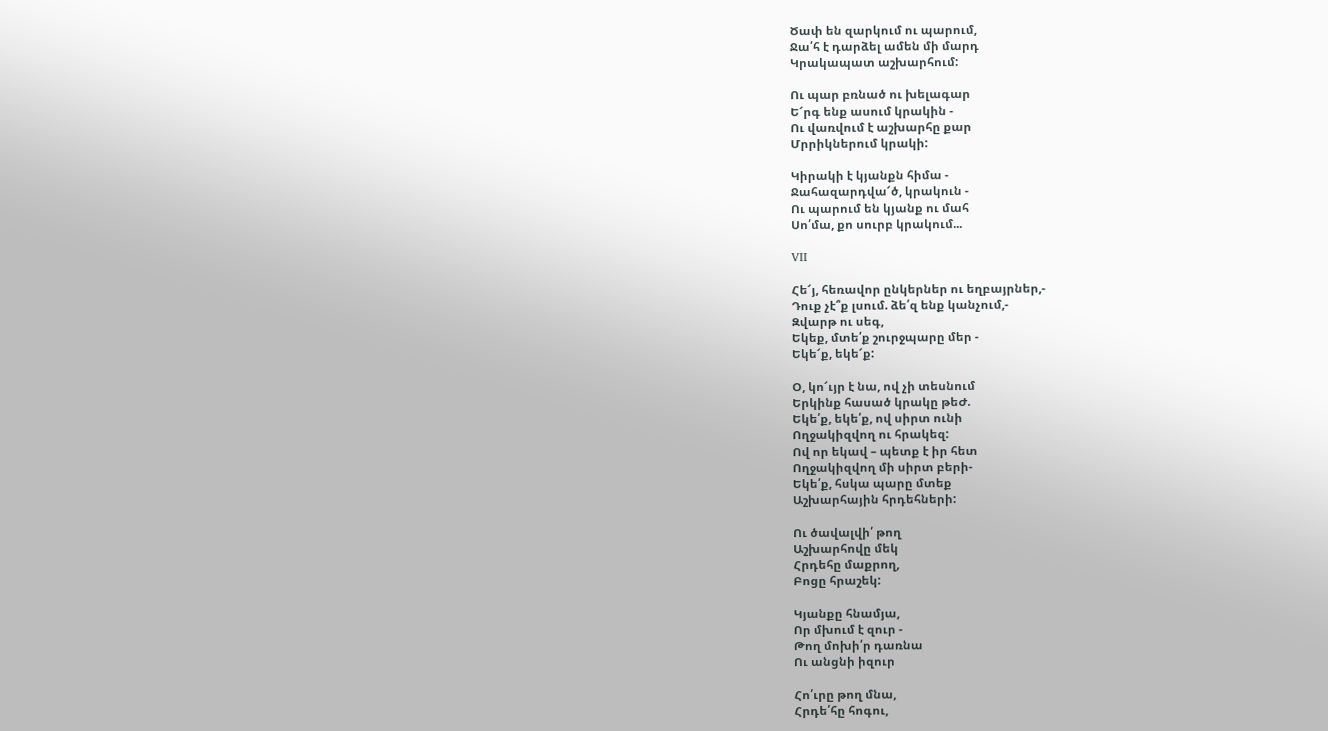Ծափ են զարկում ու պարում,
Ջա՛հ է դարձել ամեն մի մարդ
Կրակապատ աշխարհում:

Ու պար բռնած ու խելագար
Ե՜րգ ենք ասում կրակին -
Ու վառվում է աշխարհը քար
Մրրիկներում կրակի:

Կիրակի է կյանքն հիմա -
Ջահազարդվա՜ծ, կրակուն -
Ու պարում են կյանք ու մահ
Սո՛մա, քո սուրբ կրակում...

VII

Հե՜յ, հեռավոր ընկերներ ու եղբայրներ,-
Դուք չէ՞ք լսում. ձե՛զ ենք կանչում,-
Զվարթ ու սեգ,
Եկեք, մտե՛ք շուրջպարը մեր -
Եկե՜ք, եկե՜ք:

Օ, կո՜ւյր է նա, ով չի տեսնում
Երկինք հասած կրակը թեԺ.
Եկե՛ք, եկե՛ք, ով սիրտ ունի
Ողջակիզվող ու հրակեզ:
Ով որ եկավ – պետք է իր հետ
Ողջակիզվող մի սիրտ բերի-
Եկե՛ք, հսկա պարը մտեք
Աշխարհային հրդեհների:

Ու ծավալվի՛ թող
Աշխարհովը մեկ
Հրդեհը մաքրող,
Բոցը հրաշեկ:

Կյանքը հնամյա,
Որ մխում է զուր -
Թող մոխի՛ր դառնա
Ու անցնի իզուր

Հո՛ւրը թող մնա,
Հրդե՛հը հոգու,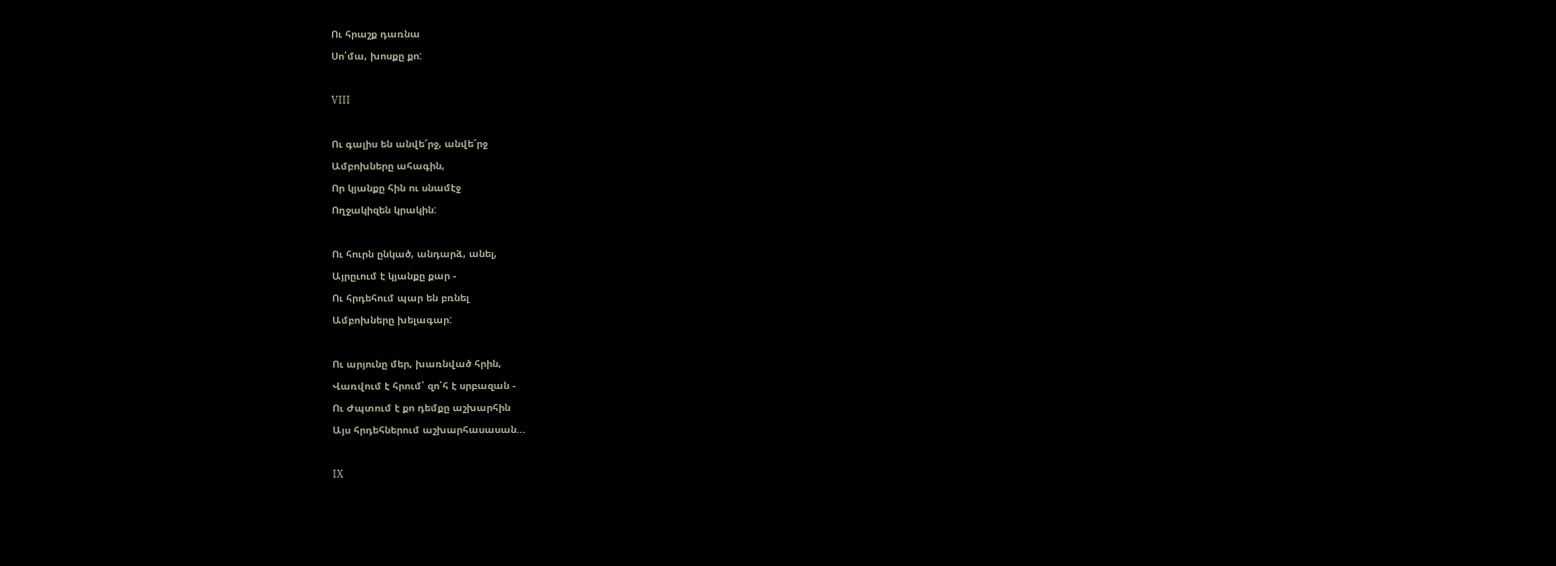Ու հրաշք դառնա
Սո՛մա, խոսքը քո:

VIII

Ու գալիս են անվե՜րջ, անվե՜րջ
Ամբոխները ահագին,
Որ կյանքը հին ու սնամէջ
Ողջակիզեն կրակին:

Ու հուրն ընկած, անդարձ, անել,
Այրըւում է կյանքը քար -
Ու հրդեհում պար են բռնել
Ամբոխները խելագար:

Ու արյունը մեր, խառնված հրին,
Վառվում է հրում՝ զո՛հ է սրբազան -
Ու Ժպտում է քո դեմքը աշխարհին
Այս հրդեհներում աշխարհասասան...

IX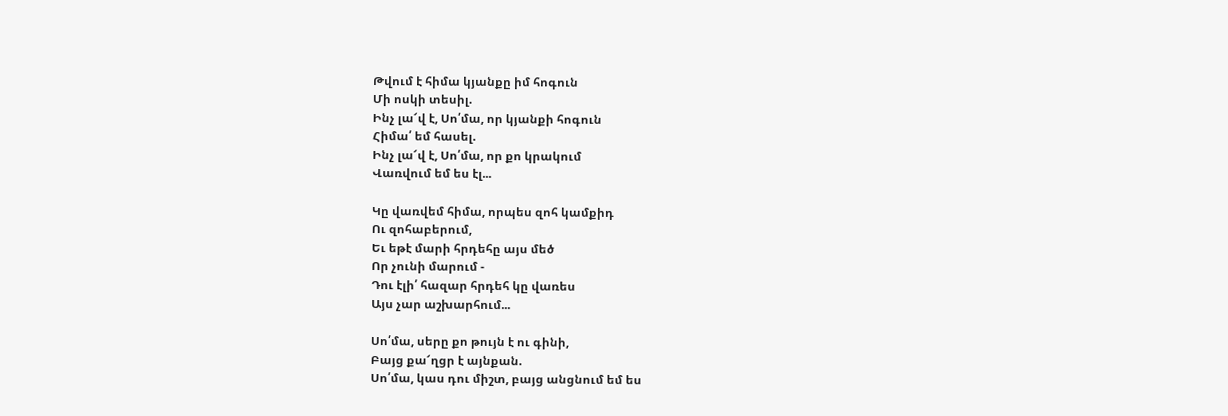Թվում է հիմա կյանքը իմ հոգուն
Մի ոսկի տեսիլ.
Ինչ լա՜վ է, Սո՛մա, որ կյանքի հոգուն
Հիմա՛ եմ հասել.
Ինչ լա՜վ է, Սո՛մա, որ քո կրակում
Վառվում եմ ես էլ...

Կը վառվեմ հիմա, որպես զոհ կամքիդ
Ու զոհաբերում,
Եւ եթէ մարի հրդեհը այս մեծ
Որ չունի մարում -
Դու էլի՛ հազար հրդեհ կը վառես
Այս չար աշխարհում...

Սո՛մա, սերը քո թույն է ու գինի,
Բայց քա՜ղցր է այնքան.
Սո՛մա, կաս դու միշտ, բայց անցնում եմ ես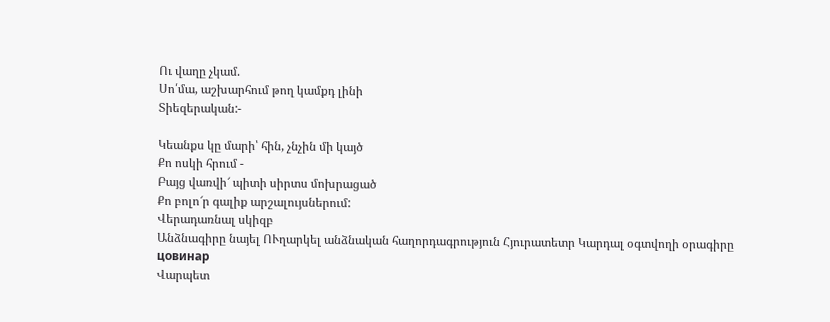Ու վաղը չկամ.
Սո՛մա, աշխարհում թող կամքդ լինի
Տիեզերական:-

Կեանքս կը մարի՝ հին, չնչին մի կայծ
Քո ոսկի հրում -
Բայց վառվի՜ պիտի սիրտս մոխրացած
Քո բոլո՜ր գալիք արշալույսներում:
Վերադառնալ սկիզբ
Անձնագիրը նայել ՈՒղարկել անձնական հաղորդագրություն Հյուրատետր Կարդալ օգտվողի օրագիրը
цовинар
Վարպետ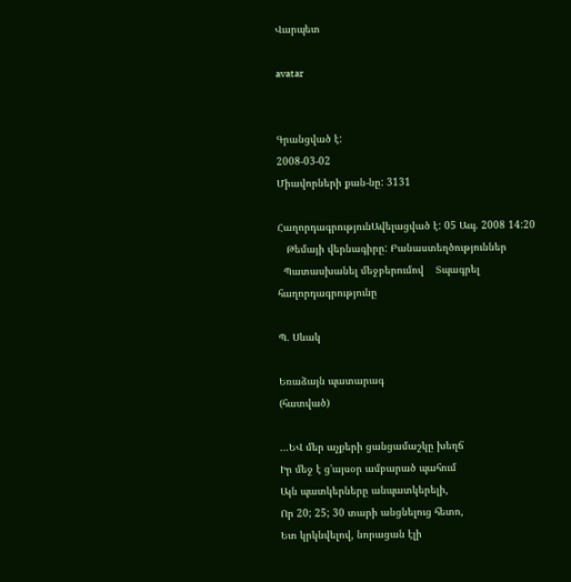Վարպետ

avatar


Գրանցված է:
2008-03-02
Միավորների քան-նը: 3131

ՀաղորդագրությունԱվելացված է: 05 Ապ. 2008 14:20
   Թեմայի վերնագիրը: Բանաստեղծություններ
  Պատասխանել մեջբերումով    Տպագրել հաղորդագրությունը

Պ. Սևակ

Եռաձայն պատարագ
(հատված)

...ԵՎ մեր աչքերի ցանցամաշկը խեղճ
Իր մեջ է ց'այսօր ամբարած պահում
Այն պատկերները անպատկերելի,
Որ 20; 25; 30 տարի անցնելուց հետո,
Ետ կրկնվելով, նորացան էլի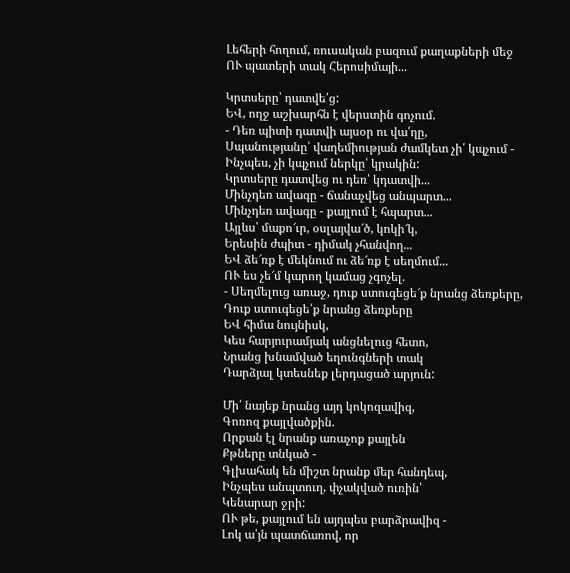Լեհերի հողում, ռուսական բազում քաղաքների մեջ
ՈՒ պատերի տակ Հերոսիմայի...

Կրտսերը՝ դատվե՛ց:
ԵՎ, ողջ աշխարհն է վերստին գոչում.
- Դեռ պիտի դատվի այսօր ու վա՛ղը,
Սպանությանը՝ վաղեմիության ժամկետ չի՛ կպչում -
Ինչպես, չի կպչում ներկը՝ կրակին:
Կրտսերը դատվեց ու դեռ՝ կդատվի...
Մինչդեռ ավագը - ճանաչվեց անպարտ...
Մինչդեռ ավագը - քայլում է հպարտ...
Այլևս՝ մաքո՜ւր, օսլայվա՜ծ, կոկի՜կ,
Երեսին ժպիտ - դիմակ չհանվող...
ԵՎ ձե՜ռք է մեկնում ու ձե՜ռք է սեղմում...
ՈՒ ես չե՜մ կարող կամաց չգոչել.
- Սեղմելուց առաջ, դուք ստուգեցե՜ք նրանց ձեռքերը,
Դուք ստուգեցե՛ք նրանց ձեռքերը
ԵՎ հիմա նույնիսկ,
Կես հարյուրամյակ անցնելուց հետո,
Նրանց խնամված եղունգների տակ
Դարձյալ կտեսնեք լերդացած արյուն:

Մի՛ նայեք նրանց այդ կոկոզավիզ,
Գոռոզ քայլվածքին.
Որքան էլ նրանք առաչոք քայլեն
Քթները տնկած -
Գլխահակ են միշտ նրանք մեր հանդեպ,
Ինչպես անպտուղ, փչակված ուռին՝
Կենարար ջրի:
ՈՒ թե, քայլում են այդպես բարձրավիզ -
Լոկ ա՛յն պատճառով, որ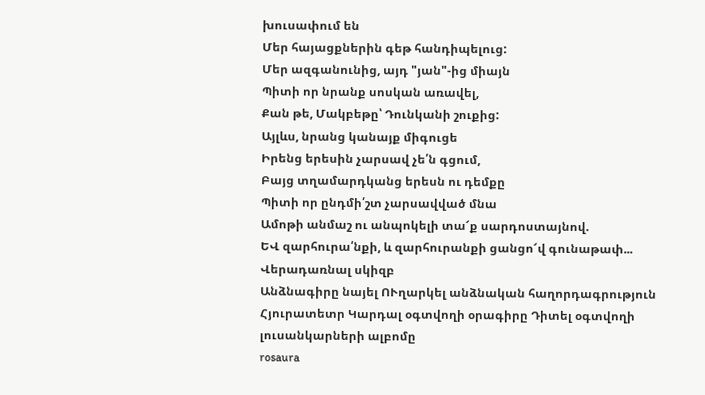խուսափում են
Մեր հայացքներին գեթ հանդիպելուց:
Մեր ազգանունից, այդ "յան"-ից միայն
Պիտի որ նրանք սոսկան առավել,
Քան թե, Մակբեթը՝ Դունկանի շուքից:
Այլևս, նրանց կանայք միգուցե
Իրենց երեսին չարսավ չե՛ն գցում,
Բայց տղամարդկանց երեսն ու դեմքը
Պիտի որ ընդմի՛շտ չարսավված մնա
Ամոթի անմաշ ու անպոկելի տա՜ք սարդոստայնով.
ԵՎ զարհուրա՛նքի, և զարհուրանքի ցանցո՜վ գունաթափ...
Վերադառնալ սկիզբ
Անձնագիրը նայել ՈՒղարկել անձնական հաղորդագրություն Հյուրատետր Կարդալ օգտվողի օրագիրը Դիտել օգտվողի լուսանկարների ալբոմը
rosaura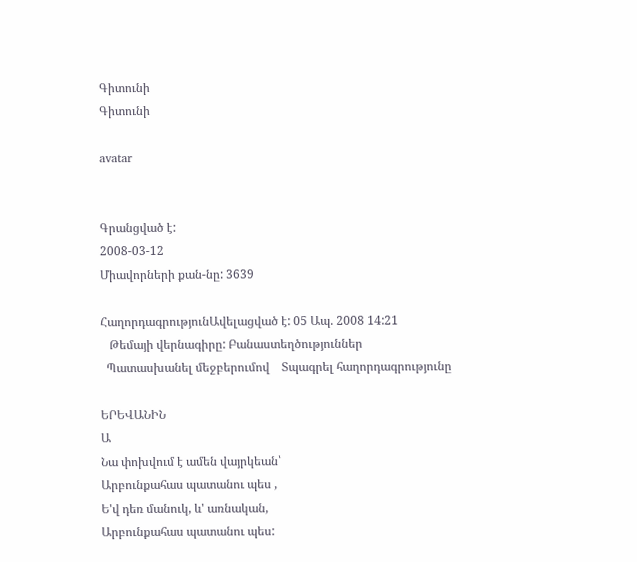Գիտունի
Գիտունի

avatar


Գրանցված է:
2008-03-12
Միավորների քան-նը: 3639

ՀաղորդագրությունԱվելացված է: 05 Ապ. 2008 14:21
   Թեմայի վերնագիրը: Բանաստեղծություններ
  Պատասխանել մեջբերումով    Տպագրել հաղորդագրությունը

ԵՐԵՎԱՆԻՆ
Ա
Նա փոխվում է ամեն վայրկեան՝
Արբունքահաս պատանու պես ,
Ե'վ դեռ մանուկ, և' առնական,
Արբունքահաս պատանու պես: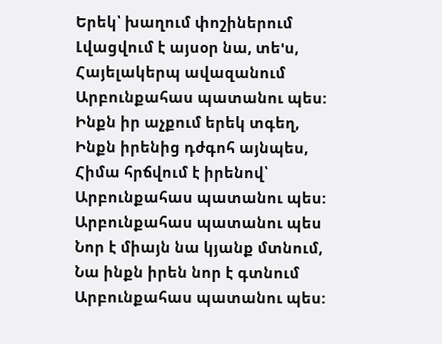Երեկ՝ խաղում փոշիներում
Լվացվում է այսօր նա, տե'ս,
Հայելակերպ ավազանում
Արբունքահաս պատանու պես:
Ինքն իր աչքում երեկ տգեղ,
Ինքն իրենից դժգոհ այնպես,
Հիմա հրճվում է իրենով՝
Արբունքահաս պատանու պես:
Արբունքահաս պատանու պես
Նոր է միայն նա կյանք մտնում,
Նա ինքն իրեն նոր է գտնում
Արբունքահաս պատանու պես: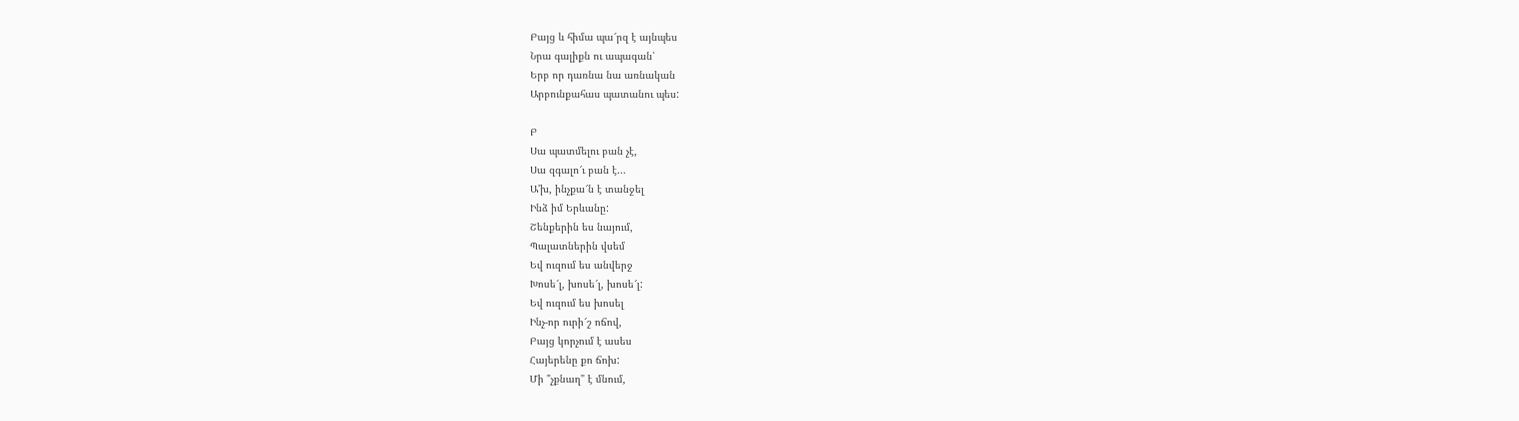Բայց և հիմա պա՜րզ է այնպես
Նրա գալիքն ու ապագան՝
Երբ որ դառնա նա առնական
Արբունքահաս պատանու պես:

Բ
Սա պատմելու բան չէ,
Սա զգալո՜ւ բան է...
Ա'խ, ինչքա՜ն է տանջել
Ինձ իմ Երևանը:
Շենքերին ես նայում,
Պալատներին վսեմ
Եվ ուզում ես անվերջ
Խոսե՜լ, խոսե՜լ, խոսե՜լ:
Եվ ուզում ես խոսել
Ինչ-որ ուրի՜շ ոճով,
Բայց կորչում է ասես
Հայերենը քո ճոխ:
Մի "չքնաղ" է մնում,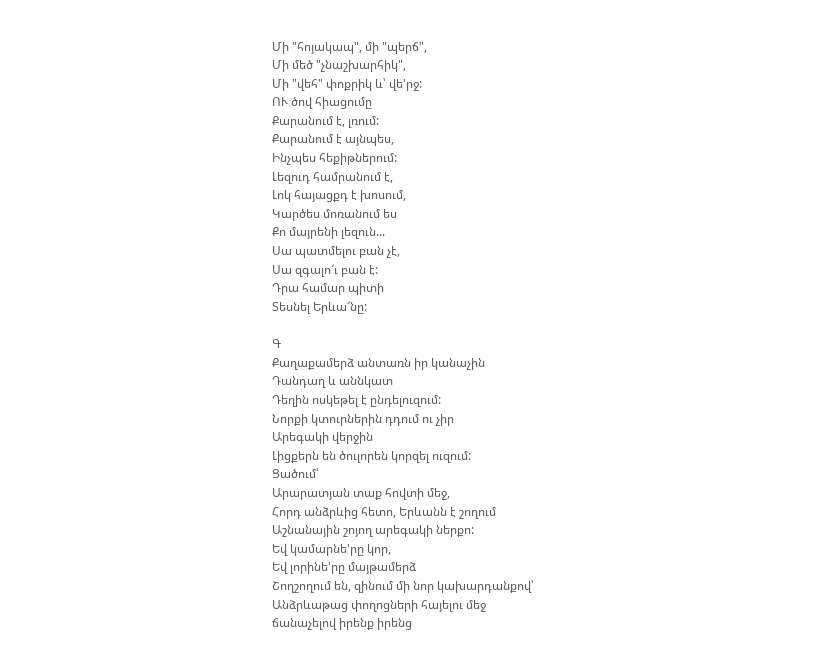Մի "հոյակապ", մի "պերճ",
Մի մեծ "չնաշխարհիկ",
Մի "վեհ" փոքրիկ և՝ վե'րջ:
ՈՒ ծով հիացումը
Քարանում է, լռում:
Քարանում է այնպես,
Ինչպես հեքիթներում:
Լեզուդ համրանում է,
Լոկ հայացքդ է խոսում,
Կարծես մոռանում ես
Քո մայրենի լեզուն...
Սա պատմելու բան չէ,
Սա զգալո՜ւ բան է:
Դրա համար պիտի
Տեսնել Երևա՜նը:

Գ
Քաղաքամերձ անտառն իր կանաչին
Դանդաղ և աննկատ
Դեղին ոսկեթել է ընդելուզում:
Նորքի կտուրներին դդում ու չիր
Արեգակի վերջին
Լիցքերն են ծուլորեն կորզել ուզում:
Ցածում՝
Արարատյան տաք հովտի մեջ,
Հորդ անձրևից հետո, Երևանն է շողում
Աշնանային շոյող արեգակի ներքո:
Եվ կամարնե'րը կոր,
Եվ լորինե'րը մայթամերձ
Շողշողում են, զինում մի նոր կախարդանքով՝
Անձրևաթաց փողոցների հայելու մեջ
ճանաչելով իրենք իրենց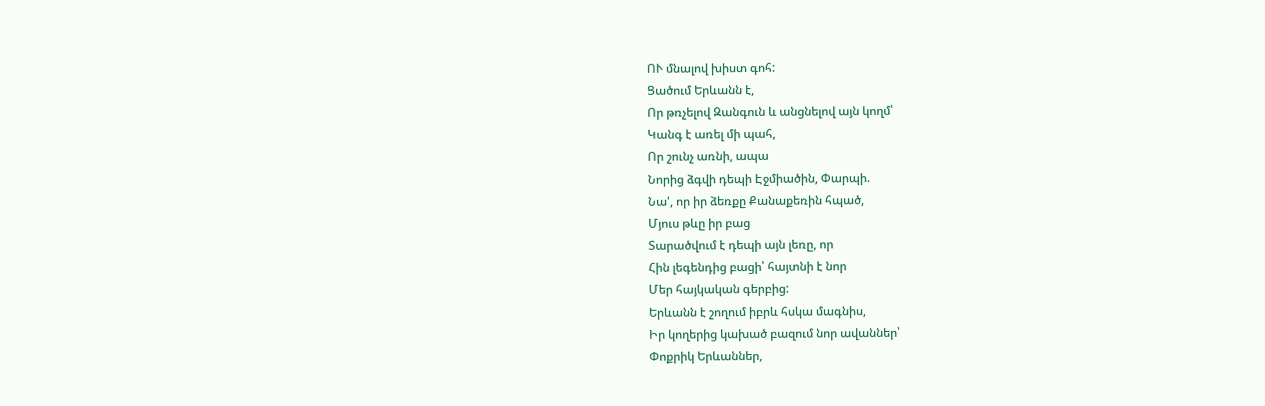ՈՒ մնալով խիստ գոհ:
Ցածում Երևանն է,
Որ թռչելով Զանգուն և անցնելով այն կողմ՝
Կանգ է առել մի պահ,
Որ շունչ առնի, ապա
Նորից ձգվի դեպի Էջմիածին, Փարպի.
Նա', որ իր ձեռքը Քանաքեռին հպած,
Մյուս թևը իր բաց
Տարածվում է դեպի այն լեռը, որ
Հին լեգենդից բացի՝ հայտնի է նոր
Մեր հայկական գերբից:
Երևանն է շողում իբրև հսկա մագնիս,
Իր կողերից կախած բազում նոր ավաններ՝
Փոքրիկ Երևաններ,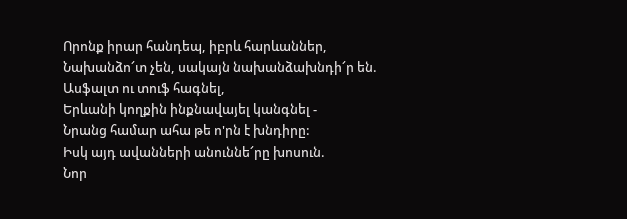Որոնք իրար հանդեպ, իբրև հարևաններ,
Նախանձո՜տ չեն, սակայն նախանձախնդի՜ր են.
Ասֆալտ ու տուֆ հագնել,
Երևանի կողքին ինքնավայել կանգնել -
Նրանց համար ահա թե ո'րն է խնդիրը:
Իսկ այդ ավանների անուննե՜րը խոսուն.
Նոր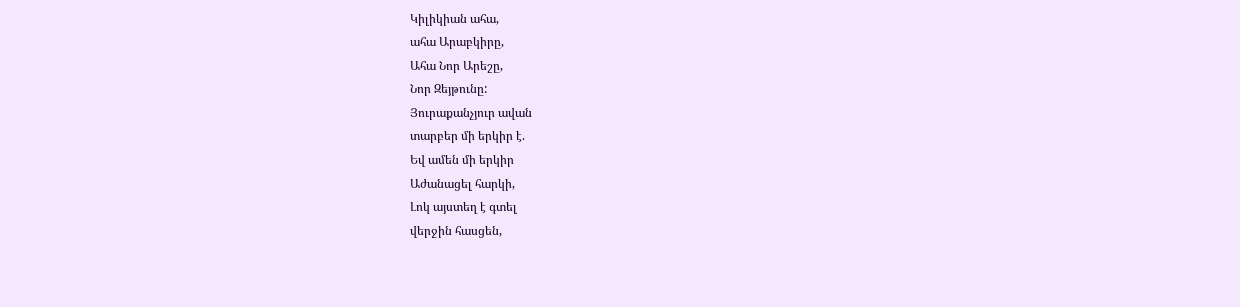Կիլիկիան ահա,
ահա Արաբկիրը,
Ահա Նոր Արեշը,
Նոր Զեյթունը:
Յուրաքանչյուր ավան
տարբեր մի երկիր է.
Եվ ամեն մի երկիր
Աժանացել հարկի,
Լոկ այստեղ է գտել
վերջին հասցեն,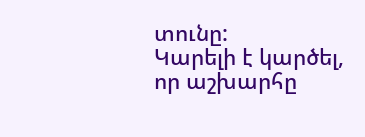տունը:
Կարելի է կարծել, որ աշխարհը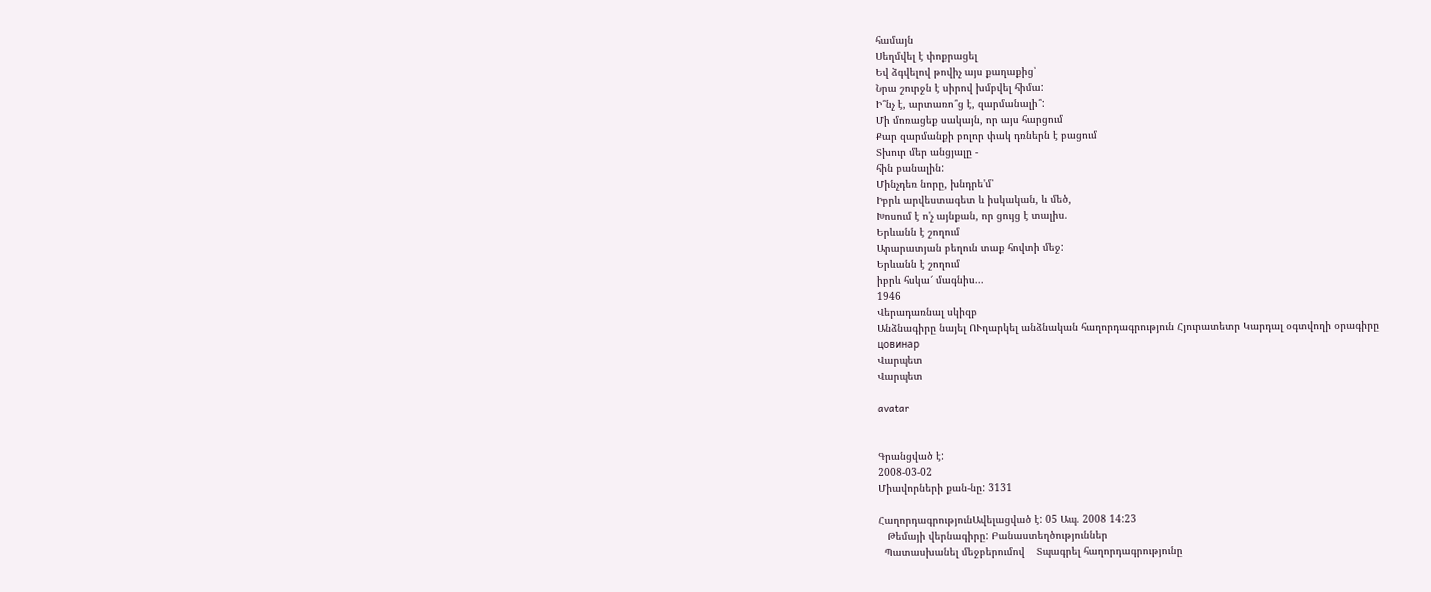համայն
Սեղմվել է փոքրացել
Եվ ձգվելով թովիչ այս քաղաքից՝
Նրա շուրջն է սիրով խմբվել հիմա:
Ի՞նչ է, արտառո՞ց է, զարմանալի՞:
Մի մոռացեք սակայն, որ այս հարցում
Քար զարմանքի բոլոր փակ դռներն է բացում
Տխուր մեր անցյալը -
հին բանալին:
Մինչդեռ նորը, խնդրե'մ՝
Իբրև արվեստագետ և իսկական, և մեծ,
Խոսում է ո'չ այնքան, որ ցույց է տալիս.
Երևանն է շողում
Արարատյան բեղուն տաք հովտի մեջ:
Երևանն է շողում
իբրև հսկա՜ մագնիս...
1946
Վերադառնալ սկիզբ
Անձնագիրը նայել ՈՒղարկել անձնական հաղորդագրություն Հյուրատետր Կարդալ օգտվողի օրագիրը
цовинар
Վարպետ
Վարպետ

avatar


Գրանցված է:
2008-03-02
Միավորների քան-նը: 3131

ՀաղորդագրությունԱվելացված է: 05 Ապ. 2008 14:23
   Թեմայի վերնագիրը: Բանաստեղծություններ
  Պատասխանել մեջբերումով    Տպագրել հաղորդագրությունը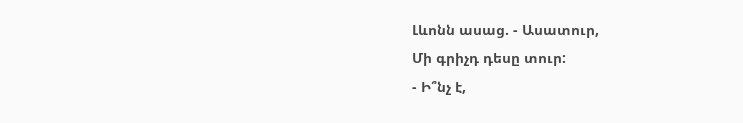Լևոնն ասաց. - Ասատուր,
Մի գրիչդ դեսը տուր:
- Ի՞նչ է,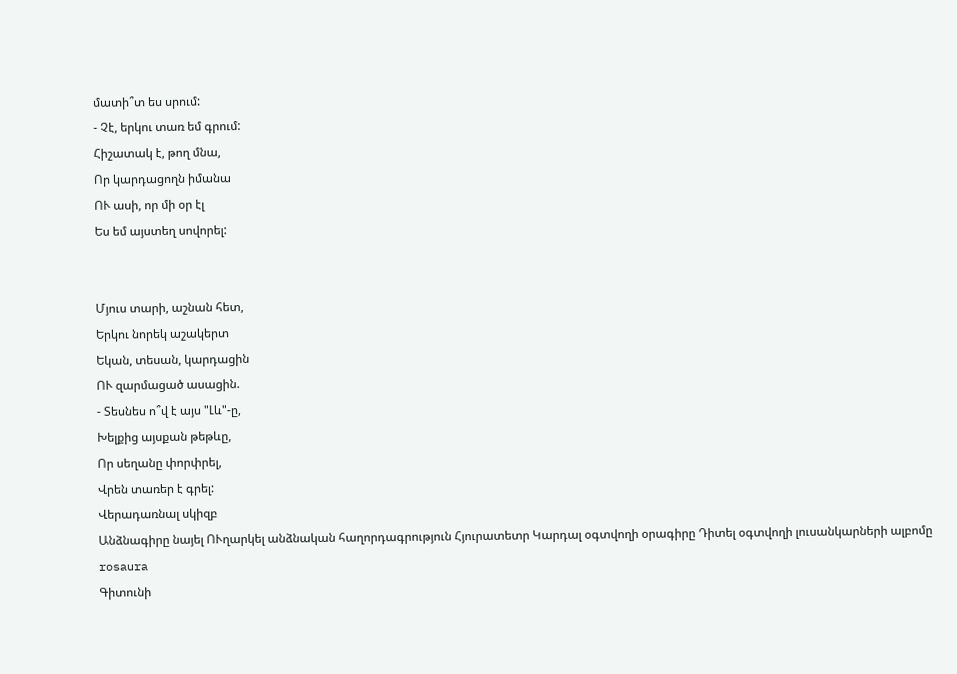մատի՞տ ես սրում:
- Չէ, երկու տառ եմ գրում:
Հիշատակ է, թող մնա,
Որ կարդացողն իմանա
ՈՒ ասի, որ մի օր էլ
Ես եմ այստեղ սովորել:


Մյուս տարի, աշնան հետ,
Երկու նորեկ աշակերտ
Եկան, տեսան, կարդացին
ՈՒ զարմացած ասացին.
- Տեսնես ո՞վ է այս "Լև"-ը,
Խելքից այսքան թեթևը,
Որ սեղանը փորփրել,
Վրեն տառեր է գրել:
Վերադառնալ սկիզբ
Անձնագիրը նայել ՈՒղարկել անձնական հաղորդագրություն Հյուրատետր Կարդալ օգտվողի օրագիրը Դիտել օգտվողի լուսանկարների ալբոմը
rosaura
Գիտունի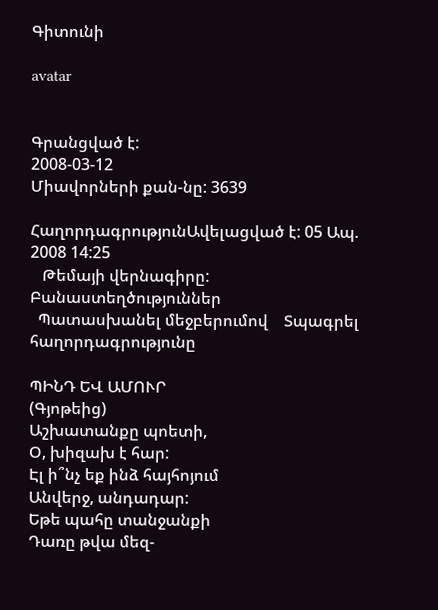Գիտունի

avatar


Գրանցված է:
2008-03-12
Միավորների քան-նը: 3639

ՀաղորդագրությունԱվելացված է: 05 Ապ. 2008 14:25
   Թեմայի վերնագիրը: Բանաստեղծություններ
  Պատասխանել մեջբերումով    Տպագրել հաղորդագրությունը

ՊԻՆԴ ԵՎ ԱՄՈՒՐ
(Գյոթեից)
Աշխատանքը պոետի,
Օ, խիզախ է հար:
Էլ ի՞նչ եք ինձ հայհոյում
Անվերջ, անդադար:
Եթե պահը տանջանքի
Դառը թվա մեզ-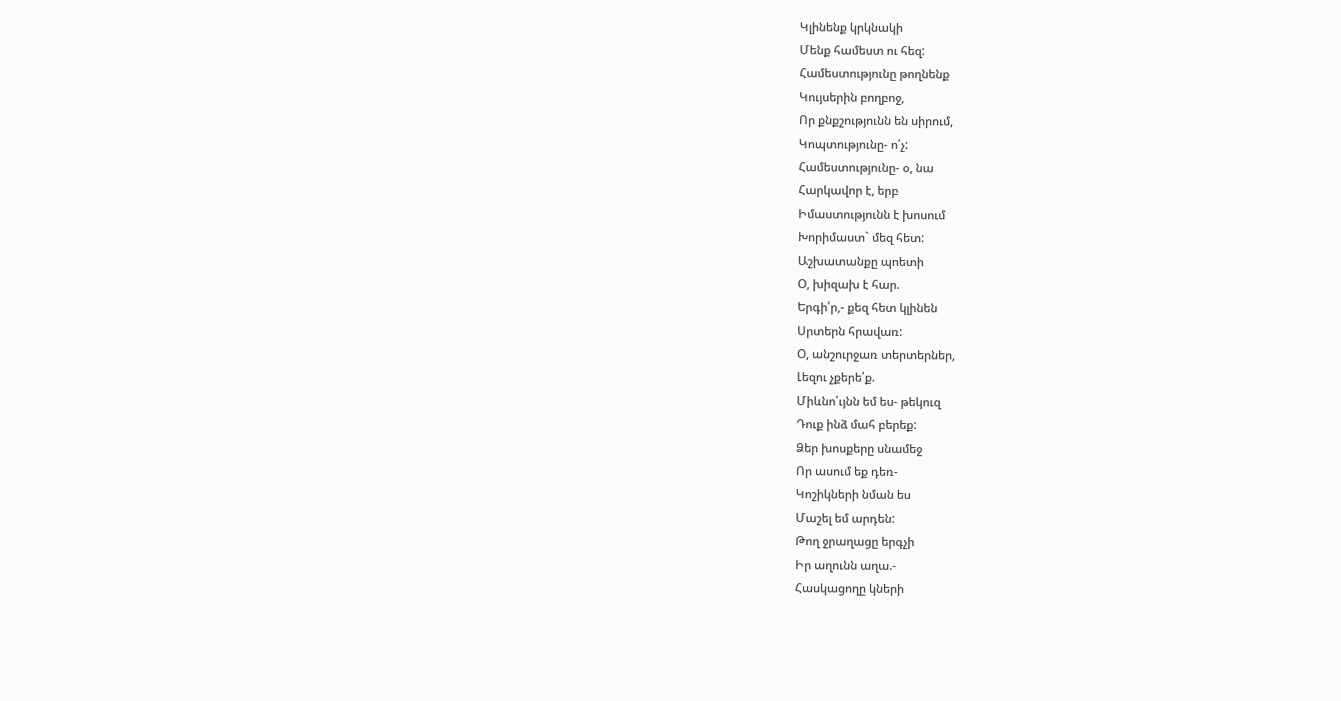Կլինենք կրկնակի
Մենք համեստ ու հեզ:
Համեստությունը թողնենք
Կույսերին բողբոջ,
Որ քնքշությունն են սիրում,
Կոպտությունը- ո՛չ:
Համեստությունը- օ, նա
Հարկավոր է, երբ
Իմաստությունն է խոսում
Խորիմաստ` մեզ հետ:
Աշխատանքը պոետի
Օ, խիզախ է հար.
Երգի՛ր,- քեզ հետ կլինեն
Սրտերն հրավառ:
Օ, անշուրջառ տերտերներ,
Լեզու չքերե՛ք.
Միևնո՛ւյնն եմ ես- թեկուզ
Դուք ինձ մահ բերեք:
Ձեր խոսքերը սնամեջ
Որ ասում եք դեռ-
Կոշիկների նման ես
Մաշել եմ արդեն:
Թող ջրաղացը երգչի
Իր աղունն աղա.-
Հասկացողը կների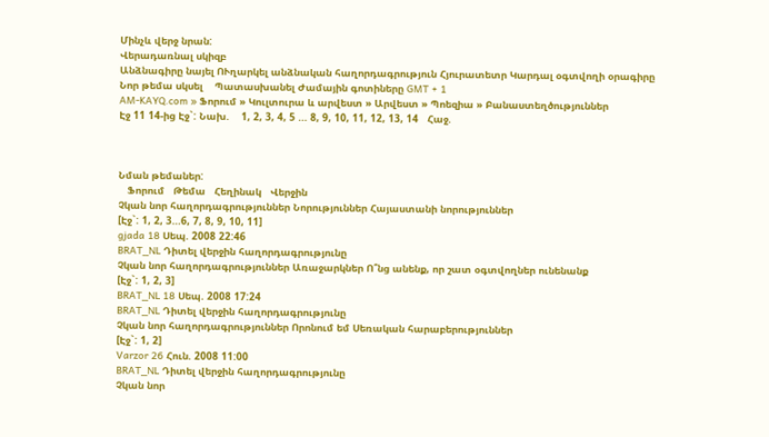Մինչև վերջ նրան:
Վերադառնալ սկիզբ
Անձնագիրը նայել ՈՒղարկել անձնական հաղորդագրություն Հյուրատետր Կարդալ օգտվողի օրագիրը
Նոր թեմա սկսել    Պատասխանել Ժամային գոտիները GMT + 1
AM-KAYQ.com » Ֆորում » Կուլտուրա և արվեստ » Արվեստ » Պոեզիա » Բանաստեղծություններ
Էջ 11 14-ից Էջ`: Նախ.    1, 2, 3, 4, 5 ... 8, 9, 10, 11, 12, 13, 14   Հաջ.



Նման թեմաներ:
   Ֆորում   Թեմա   Հեղինակ   Վերջին
Չկան նոր հաղորդագրություններ Նորություններ Հայաստանի նորություններ
[Էջ`: 1, 2, 3...6, 7, 8, 9, 10, 11]
gjada 18 Սեպ. 2008 22:46
BRAT_NL Դիտել վերջին հաղորդագրությունը
Չկան նոր հաղորդագրություններ Առաջարկներ Ո՞նց անենք, որ շատ օգտվողներ ունենանք
[Էջ`: 1, 2, 3]
BRAT_NL 18 Սեպ. 2008 17:24
BRAT_NL Դիտել վերջին հաղորդագրությունը
Չկան նոր հաղորդագրություններ Որոնում եմ Սեռական հարաբերություններ
[Էջ`: 1, 2]
Varzor 26 Հուն. 2008 11:00
BRAT_NL Դիտել վերջին հաղորդագրությունը
Չկան նոր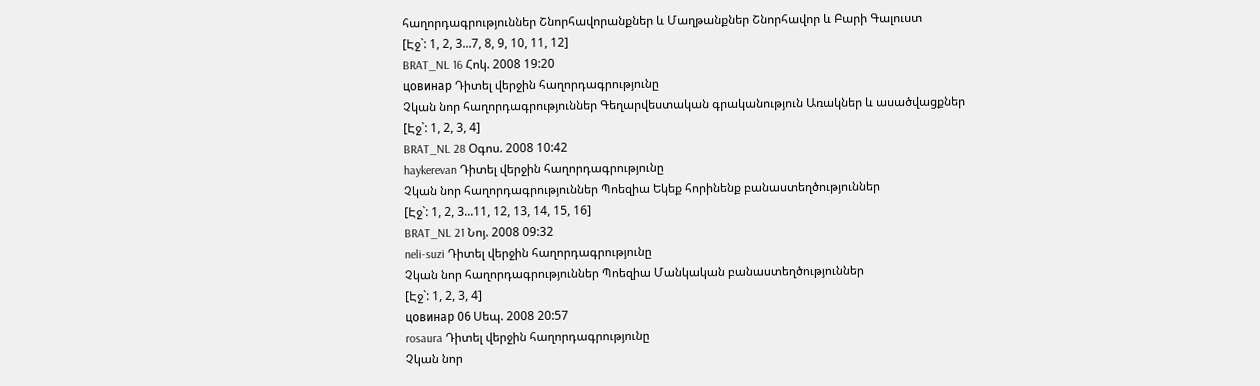հաղորդագրություններ Շնորհավորանքներ և Մաղթանքներ Շնորհավոր և Բարի Գալուստ
[Էջ`: 1, 2, 3...7, 8, 9, 10, 11, 12]
BRAT_NL 16 Հոկ. 2008 19:20
цовинар Դիտել վերջին հաղորդագրությունը
Չկան նոր հաղորդագրություններ Գեղարվեստական գրականություն Առակներ և ասածվացքներ
[Էջ`: 1, 2, 3, 4]
BRAT_NL 28 Օգոս. 2008 10:42
haykerevan Դիտել վերջին հաղորդագրությունը
Չկան նոր հաղորդագրություններ Պոեզիա Եկեք հորինենք բանաստեղծություններ
[Էջ`: 1, 2, 3...11, 12, 13, 14, 15, 16]
BRAT_NL 21 Նոյ. 2008 09:32
neli-suzi Դիտել վերջին հաղորդագրությունը
Չկան նոր հաղորդագրություններ Պոեզիա Մանկական բանաստեղծություններ
[Էջ`: 1, 2, 3, 4]
цовинар 06 Սեպ. 2008 20:57
rosaura Դիտել վերջին հաղորդագրությունը
Չկան նոր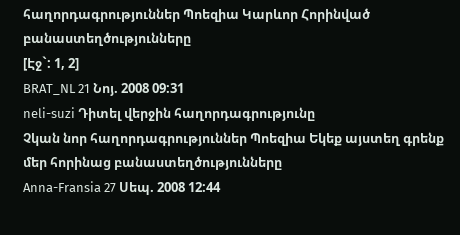հաղորդագրություններ Պոեզիա Կարևոր Հորինված բանաստեղծությունները
[Էջ`: 1, 2]
BRAT_NL 21 Նոյ. 2008 09:31
neli-suzi Դիտել վերջին հաղորդագրությունը
Չկան նոր հաղորդագրություններ Պոեզիա Եկեք այստեղ գրենք մեր հորինաց բանաստեղծությունները
Anna-Fransia 27 Սեպ. 2008 12:44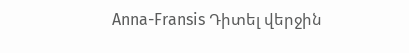Anna-Fransis Դիտել վերջին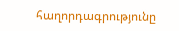հաղորդագրությունը